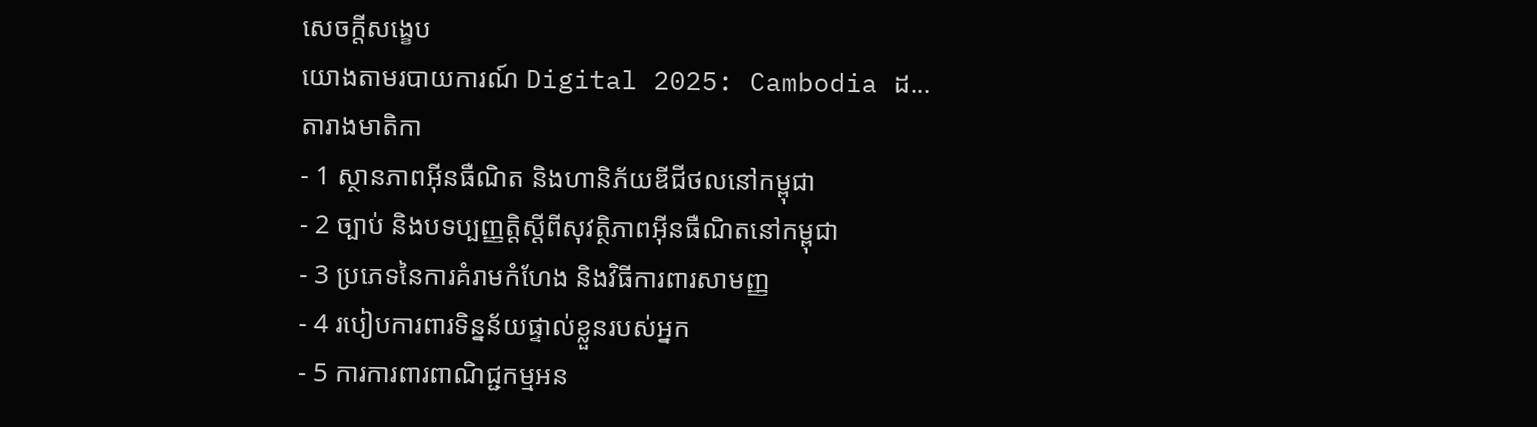សេចក្តីសង្ខេប
យោងតាមរបាយការណ៍ Digital 2025: Cambodia ដ...
តារាងមាតិកា
- 1 ស្ថានភាពអ៊ីនធឺណិត និងហានិភ័យឌីជីថលនៅកម្ពុជា
- 2 ច្បាប់ និងបទប្បញ្ញត្តិស្តីពីសុវត្ថិភាពអ៊ីនធឺណិតនៅកម្ពុជា
- 3 ប្រភេទនៃការគំរាមកំហែង និងវិធីការពារសាមញ្ញ
- 4 របៀបការពារទិន្នន័យផ្ទាល់ខ្លួនរបស់អ្នក
- 5 ការការពារពាណិជ្ជកម្មអន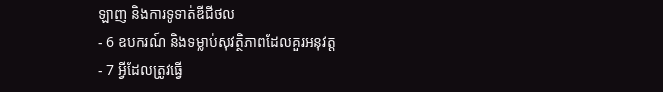ឡាញ និងការទូទាត់ឌីជីថល
- 6 ឧបករណ៍ និងទម្លាប់សុវត្ថិភាពដែលគួរអនុវត្ត
- 7 អ្វីដែលត្រូវធ្វើ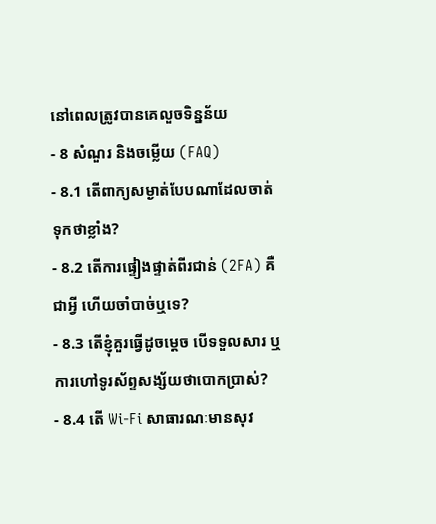នៅពេលត្រូវបានគេលួចទិន្នន័យ
- 8 សំណួរ និងចម្លើយ (FAQ)
- 8.1 តើពាក្យសម្ងាត់បែបណាដែលចាត់ទុកថាខ្លាំង?
- 8.2 តើការផ្ទៀងផ្ទាត់ពីរជាន់ (2FA) គឺជាអ្វី ហើយចាំបាច់ឬទេ?
- 8.3 តើខ្ញុំគួរធ្វើដូចម្ដេច បើទទួលសារ ឬការហៅទូរស័ព្ទសង្ស័យថាបោកប្រាស់?
- 8.4 តើ Wi-Fi សាធារណៈមានសុវ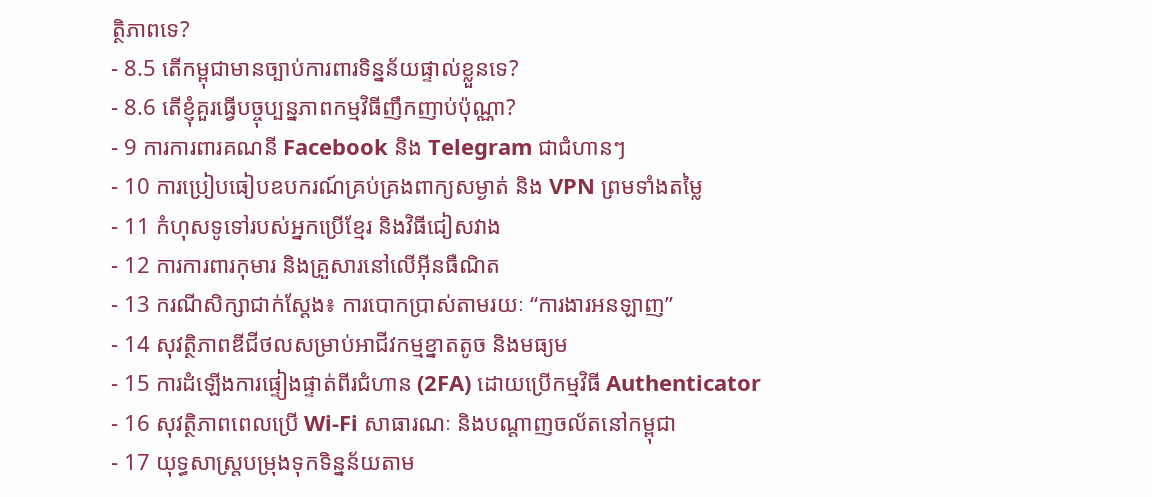ត្ថិភាពទេ?
- 8.5 តើកម្ពុជាមានច្បាប់ការពារទិន្នន័យផ្ទាល់ខ្លួនទេ?
- 8.6 តើខ្ញុំគួរធ្វើបច្ចុប្បន្នភាពកម្មវិធីញឹកញាប់ប៉ុណ្ណា?
- 9 ការការពារគណនី Facebook និង Telegram ជាជំហានៗ
- 10 ការប្រៀបធៀបឧបករណ៍គ្រប់គ្រងពាក្យសម្ងាត់ និង VPN ព្រមទាំងតម្លៃ
- 11 កំហុសទូទៅរបស់អ្នកប្រើខ្មែរ និងវិធីជៀសវាង
- 12 ការការពារកុមារ និងគ្រួសារនៅលើអ៊ីនធឺណិត
- 13 ករណីសិក្សាជាក់ស្តែង៖ ការបោកប្រាស់តាមរយៈ “ការងារអនឡាញ”
- 14 សុវត្ថិភាពឌីជីថលសម្រាប់អាជីវកម្មខ្នាតតូច និងមធ្យម
- 15 ការដំឡើងការផ្ទៀងផ្ទាត់ពីរជំហាន (2FA) ដោយប្រើកម្មវិធី Authenticator
- 16 សុវត្ថិភាពពេលប្រើ Wi-Fi សាធារណៈ និងបណ្តាញចល័តនៅកម្ពុជា
- 17 យុទ្ធសាស្ត្របម្រុងទុកទិន្នន័យតាម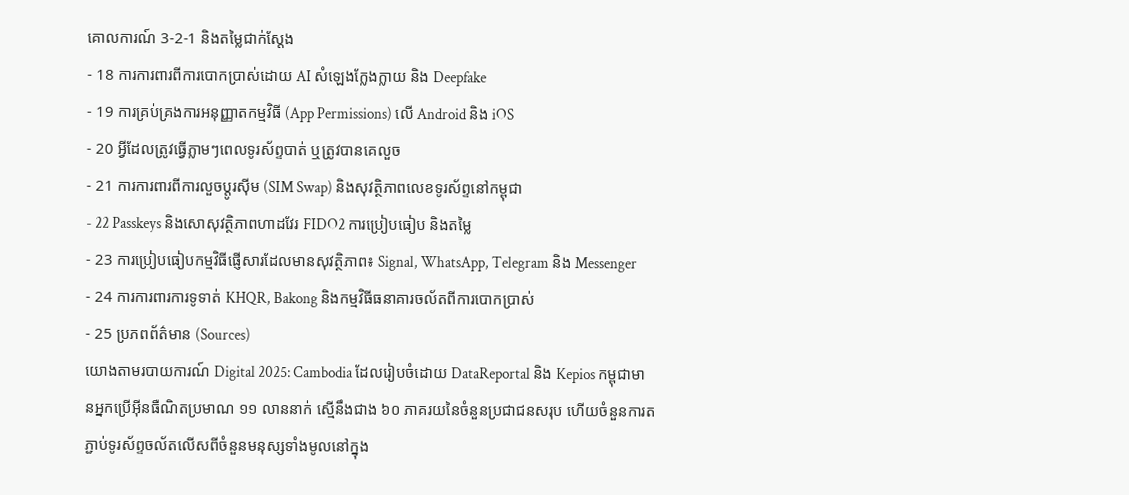គោលការណ៍ 3-2-1 និងតម្លៃជាក់ស្តែង
- 18 ការការពារពីការបោកប្រាស់ដោយ AI សំឡេងក្លែងក្លាយ និង Deepfake
- 19 ការគ្រប់គ្រងការអនុញ្ញាតកម្មវិធី (App Permissions) លើ Android និង iOS
- 20 អ្វីដែលត្រូវធ្វើភ្លាមៗពេលទូរស័ព្ទបាត់ ឬត្រូវបានគេលួច
- 21 ការការពារពីការលួចប្តូរស៊ីម (SIM Swap) និងសុវត្ថិភាពលេខទូរស័ព្ទនៅកម្ពុជា
- 22 Passkeys និងសោសុវត្ថិភាពហាដវែរ FIDO2 ការប្រៀបធៀប និងតម្លៃ
- 23 ការប្រៀបធៀបកម្មវិធីផ្ញើសារដែលមានសុវត្ថិភាព៖ Signal, WhatsApp, Telegram និង Messenger
- 24 ការការពារការទូទាត់ KHQR, Bakong និងកម្មវិធីធនាគារចល័តពីការបោកប្រាស់
- 25 ប្រភពព័ត៌មាន (Sources)
យោងតាមរបាយការណ៍ Digital 2025: Cambodia ដែលរៀបចំដោយ DataReportal និង Kepios កម្ពុជាមានអ្នកប្រើអ៊ីនធឺណិតប្រមាណ ១១ លាននាក់ ស្មើនឹងជាង ៦០ ភាគរយនៃចំនួនប្រជាជនសរុប ហើយចំនួនការតភ្ជាប់ទូរស័ព្ទចល័តលើសពីចំនួនមនុស្សទាំងមូលនៅក្នុង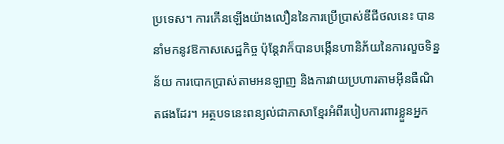ប្រទេស។ ការកើនឡើងយ៉ាងលឿននៃការប្រើប្រាស់ឌីជីថលនេះ បាននាំមកនូវឱកាសសេដ្ឋកិច្ច ប៉ុន្តែវាក៏បានបង្កើនហានិភ័យនៃការលួចទិន្នន័យ ការបោកប្រាស់តាមអនឡាញ និងការវាយប្រហារតាមអ៊ីនធឺណិតផងដែរ។ អត្ថបទនេះពន្យល់ជាភាសាខ្មែរអំពីរបៀបការពារខ្លួនអ្នក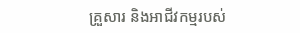គ្រួសារ និងអាជីវកម្មរបស់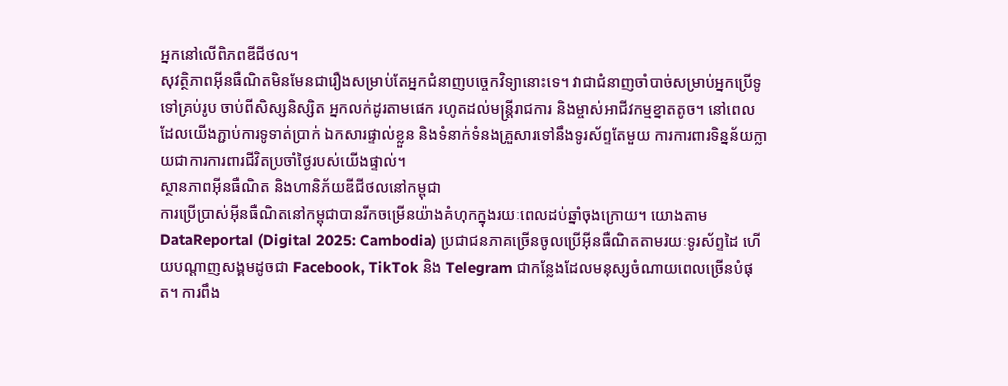អ្នកនៅលើពិភពឌីជីថល។
សុវត្ថិភាពអ៊ីនធឺណិតមិនមែនជារឿងសម្រាប់តែអ្នកជំនាញបច្ចេកវិទ្យានោះទេ។ វាជាជំនាញចាំបាច់សម្រាប់អ្នកប្រើទូទៅគ្រប់រូប ចាប់ពីសិស្សនិស្សិត អ្នកលក់ដូរតាមផេក រហូតដល់មន្ត្រីរាជការ និងម្ចាស់អាជីវកម្មខ្នាតតូច។ នៅពេលដែលយើងភ្ជាប់ការទូទាត់ប្រាក់ ឯកសារផ្ទាល់ខ្លួន និងទំនាក់ទំនងគ្រួសារទៅនឹងទូរស័ព្ទតែមួយ ការការពារទិន្នន័យក្លាយជាការការពារជីវិតប្រចាំថ្ងៃរបស់យើងផ្ទាល់។
ស្ថានភាពអ៊ីនធឺណិត និងហានិភ័យឌីជីថលនៅកម្ពុជា
ការប្រើប្រាស់អ៊ីនធឺណិតនៅកម្ពុជាបានរីកចម្រើនយ៉ាងគំហុកក្នុងរយៈពេលដប់ឆ្នាំចុងក្រោយ។ យោងតាម DataReportal (Digital 2025: Cambodia) ប្រជាជនភាគច្រើនចូលប្រើអ៊ីនធឺណិតតាមរយៈទូរស័ព្ទដៃ ហើយបណ្ដាញសង្គមដូចជា Facebook, TikTok និង Telegram ជាកន្លែងដែលមនុស្សចំណាយពេលច្រើនបំផុត។ ការពឹង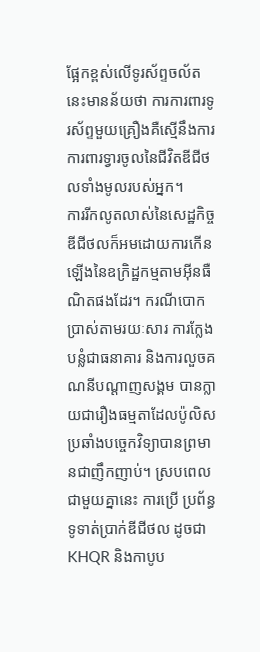ផ្អែកខ្ពស់លើទូរស័ព្ទចល័តនេះមានន័យថា ការការពារទូរស័ព្ទមួយគ្រឿងគឺស្មើនឹងការការពារទ្វារចូលនៃជីវិតឌីជីថលទាំងមូលរបស់អ្នក។
ការរីកលូតលាស់នៃសេដ្ឋកិច្ចឌីជីថលក៏អមដោយការកើនឡើងនៃឧក្រិដ្ឋកម្មតាមអ៊ីនធឺណិតផងដែរ។ ករណីបោកប្រាស់តាមរយៈសារ ការក្លែងបន្លំជាធនាគារ និងការលួចគណនីបណ្ដាញសង្គម បានក្លាយជារឿងធម្មតាដែលប៉ូលិសប្រឆាំងបច្ចេកវិទ្យាបានព្រមានជាញឹកញាប់។ ស្របពេលជាមួយគ្នានេះ ការប្រើ ប្រព័ន្ធទូទាត់ប្រាក់ឌីជីថល ដូចជា KHQR និងកាបូប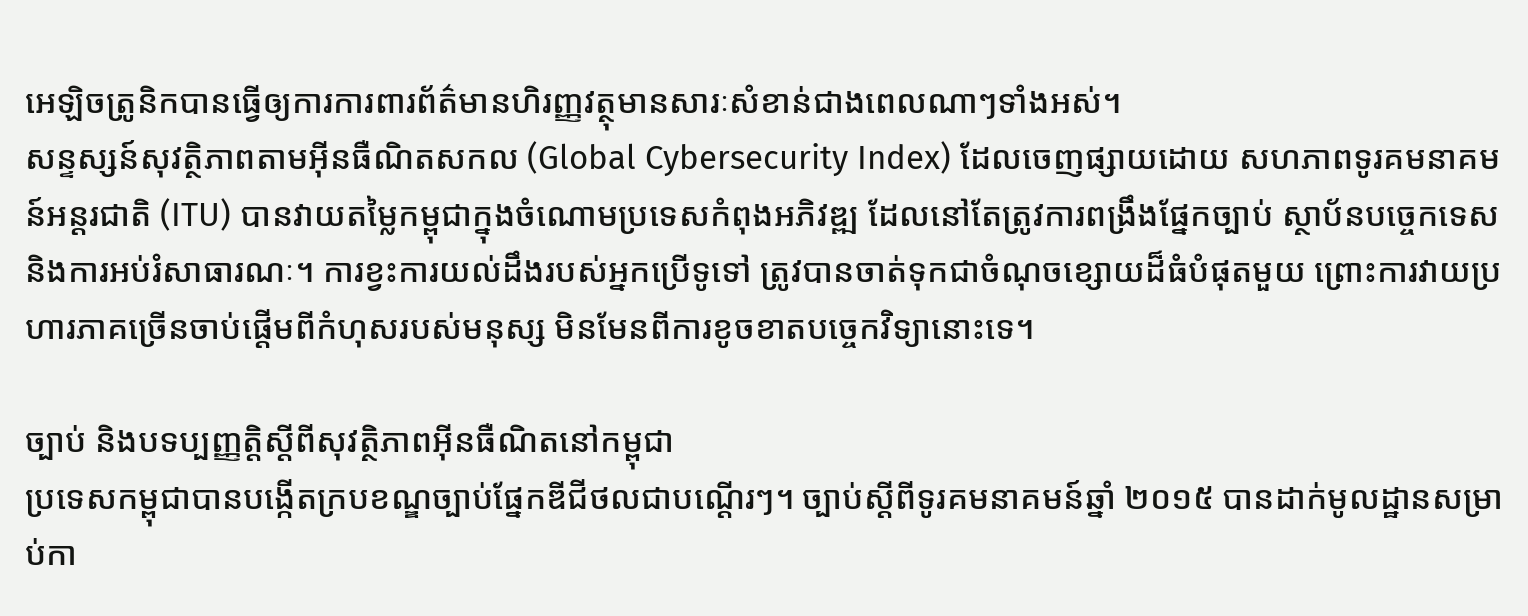អេឡិចត្រូនិកបានធ្វើឲ្យការការពារព័ត៌មានហិរញ្ញវត្ថុមានសារៈសំខាន់ជាងពេលណាៗទាំងអស់។
សន្ទស្សន៍សុវត្ថិភាពតាមអ៊ីនធឺណិតសកល (Global Cybersecurity Index) ដែលចេញផ្សាយដោយ សហភាពទូរគមនាគមន៍អន្តរជាតិ (ITU) បានវាយតម្លៃកម្ពុជាក្នុងចំណោមប្រទេសកំពុងអភិវឌ្ឍ ដែលនៅតែត្រូវការពង្រឹងផ្នែកច្បាប់ ស្ថាប័នបច្ចេកទេស និងការអប់រំសាធារណៈ។ ការខ្វះការយល់ដឹងរបស់អ្នកប្រើទូទៅ ត្រូវបានចាត់ទុកជាចំណុចខ្សោយដ៏ធំបំផុតមួយ ព្រោះការវាយប្រហារភាគច្រើនចាប់ផ្ដើមពីកំហុសរបស់មនុស្ស មិនមែនពីការខូចខាតបច្ចេកវិទ្យានោះទេ។

ច្បាប់ និងបទប្បញ្ញត្តិស្តីពីសុវត្ថិភាពអ៊ីនធឺណិតនៅកម្ពុជា
ប្រទេសកម្ពុជាបានបង្កើតក្របខណ្ឌច្បាប់ផ្នែកឌីជីថលជាបណ្ដើរៗ។ ច្បាប់ស្ដីពីទូរគមនាគមន៍ឆ្នាំ ២០១៥ បានដាក់មូលដ្ឋានសម្រាប់កា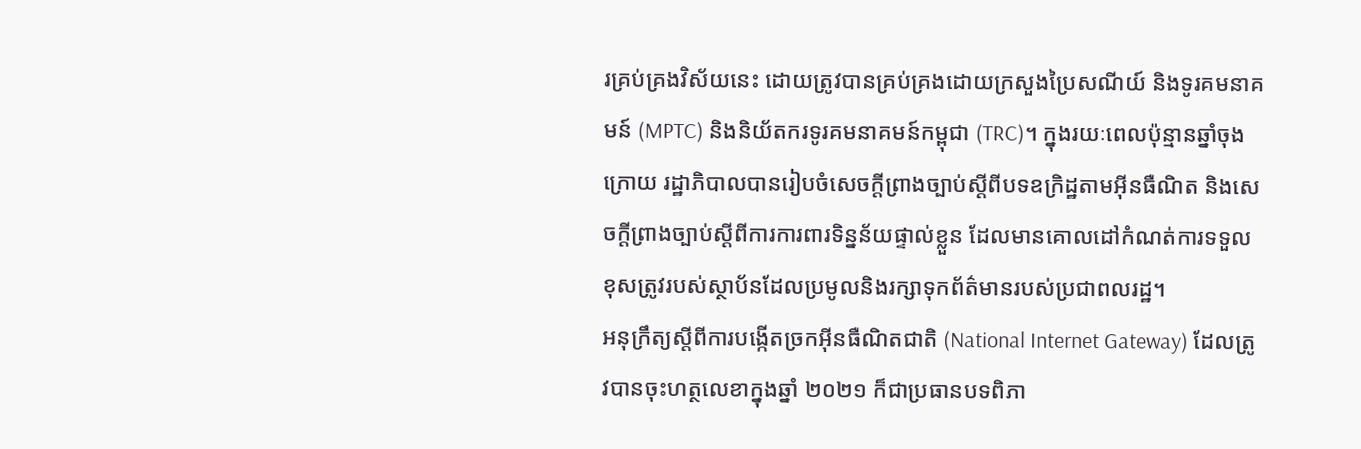រគ្រប់គ្រងវិស័យនេះ ដោយត្រូវបានគ្រប់គ្រងដោយក្រសួងប្រៃសណីយ៍ និងទូរគមនាគមន៍ (MPTC) និងនិយ័តករទូរគមនាគមន៍កម្ពុជា (TRC)។ ក្នុងរយៈពេលប៉ុន្មានឆ្នាំចុងក្រោយ រដ្ឋាភិបាលបានរៀបចំសេចក្ដីព្រាងច្បាប់ស្ដីពីបទឧក្រិដ្ឋតាមអ៊ីនធឺណិត និងសេចក្ដីព្រាងច្បាប់ស្ដីពីការការពារទិន្នន័យផ្ទាល់ខ្លួន ដែលមានគោលដៅកំណត់ការទទួលខុសត្រូវរបស់ស្ថាប័នដែលប្រមូលនិងរក្សាទុកព័ត៌មានរបស់ប្រជាពលរដ្ឋ។
អនុក្រឹត្យស្ដីពីការបង្កើតច្រកអ៊ីនធឺណិតជាតិ (National Internet Gateway) ដែលត្រូវបានចុះហត្ថលេខាក្នុងឆ្នាំ ២០២១ ក៏ជាប្រធានបទពិភា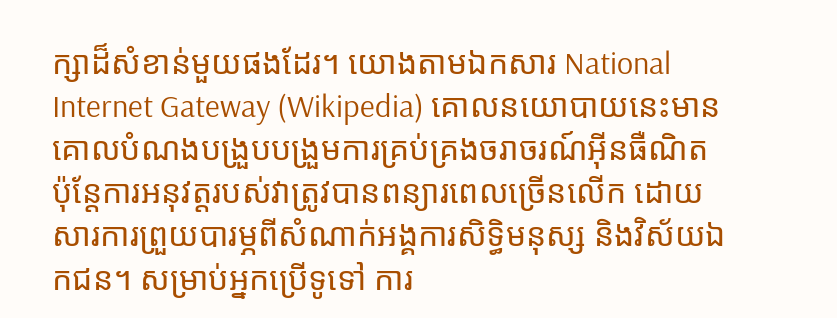ក្សាដ៏សំខាន់មួយផងដែរ។ យោងតាមឯកសារ National Internet Gateway (Wikipedia) គោលនយោបាយនេះមានគោលបំណងបង្រួបបង្រួមការគ្រប់គ្រងចរាចរណ៍អ៊ីនធឺណិត ប៉ុន្តែការអនុវត្តរបស់វាត្រូវបានពន្យារពេលច្រើនលើក ដោយសារការព្រួយបារម្ភពីសំណាក់អង្គការសិទ្ធិមនុស្ស និងវិស័យឯកជន។ សម្រាប់អ្នកប្រើទូទៅ ការ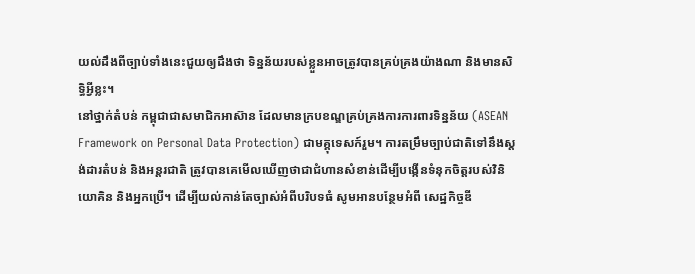យល់ដឹងពីច្បាប់ទាំងនេះជួយឲ្យដឹងថា ទិន្នន័យរបស់ខ្លួនអាចត្រូវបានគ្រប់គ្រងយ៉ាងណា និងមានសិទ្ធិអ្វីខ្លះ។
នៅថ្នាក់តំបន់ កម្ពុជាជាសមាជិកអាស៊ាន ដែលមានក្របខណ្ឌគ្រប់គ្រងការការពារទិន្នន័យ (ASEAN Framework on Personal Data Protection) ជាមគ្គុទេសក៍រួម។ ការតម្រឹមច្បាប់ជាតិទៅនឹងស្តង់ដារតំបន់ និងអន្តរជាតិ ត្រូវបានគេមើលឃើញថាជាជំហានសំខាន់ដើម្បីបង្កើនទំនុកចិត្តរបស់វិនិយោគិន និងអ្នកប្រើ។ ដើម្បីយល់កាន់តែច្បាស់អំពីបរិបទធំ សូមអានបន្ថែមអំពី សេដ្ឋកិច្ចឌី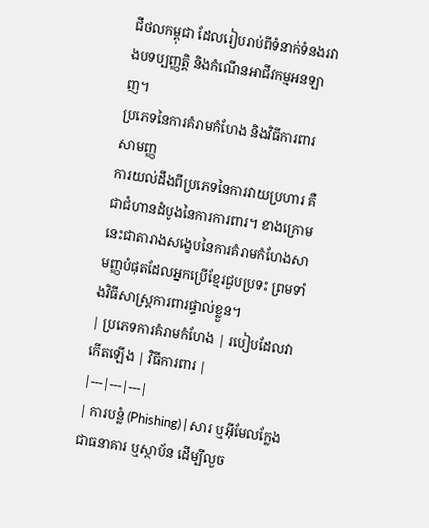ជីថលកម្ពុជា ដែលរៀបរាប់ពីទំនាក់ទំនងរវាងបទប្បញ្ញត្តិ និងកំណើនអាជីវកម្មអនឡាញ។
ប្រភេទនៃការគំរាមកំហែង និងវិធីការពារសាមញ្ញ
ការយល់ដឹងពីប្រភេទនៃការវាយប្រហារ គឺជាជំហានដំបូងនៃការការពារ។ ខាងក្រោមនេះជាតារាងសង្ខេបនៃការគំរាមកំហែងសាមញ្ញបំផុតដែលអ្នកប្រើខ្មែរជួបប្រទះ ព្រមទាំងវិធីសាស្ត្រការពារផ្ទាល់ខ្លួន។
| ប្រភេទការគំរាមកំហែង | របៀបដែលវាកើតឡើង | វិធីការពារ |
|---|---|---|
| ការបន្លំ (Phishing) | សារ ឬអ៊ីមែលក្លែងជាធនាគារ ឬស្ថាប័ន ដើម្បីលួច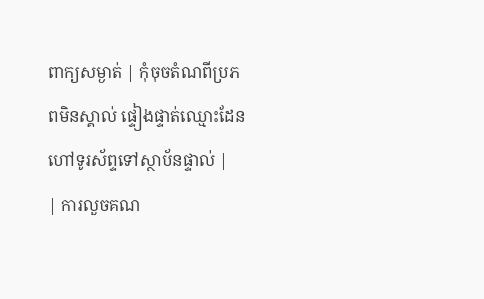ពាក្យសម្ងាត់ | កុំចុចតំណពីប្រភពមិនស្គាល់ ផ្ទៀងផ្ទាត់ឈ្មោះដែន ហៅទូរស័ព្ទទៅស្ថាប័នផ្ទាល់ |
| ការលួចគណ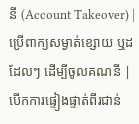នី (Account Takeover) | ប្រើពាក្យសម្ងាត់ខ្សោយ ឬដដែលៗ ដើម្បីចូលគណនី | បើកការផ្ទៀងផ្ទាត់ពីរជាន់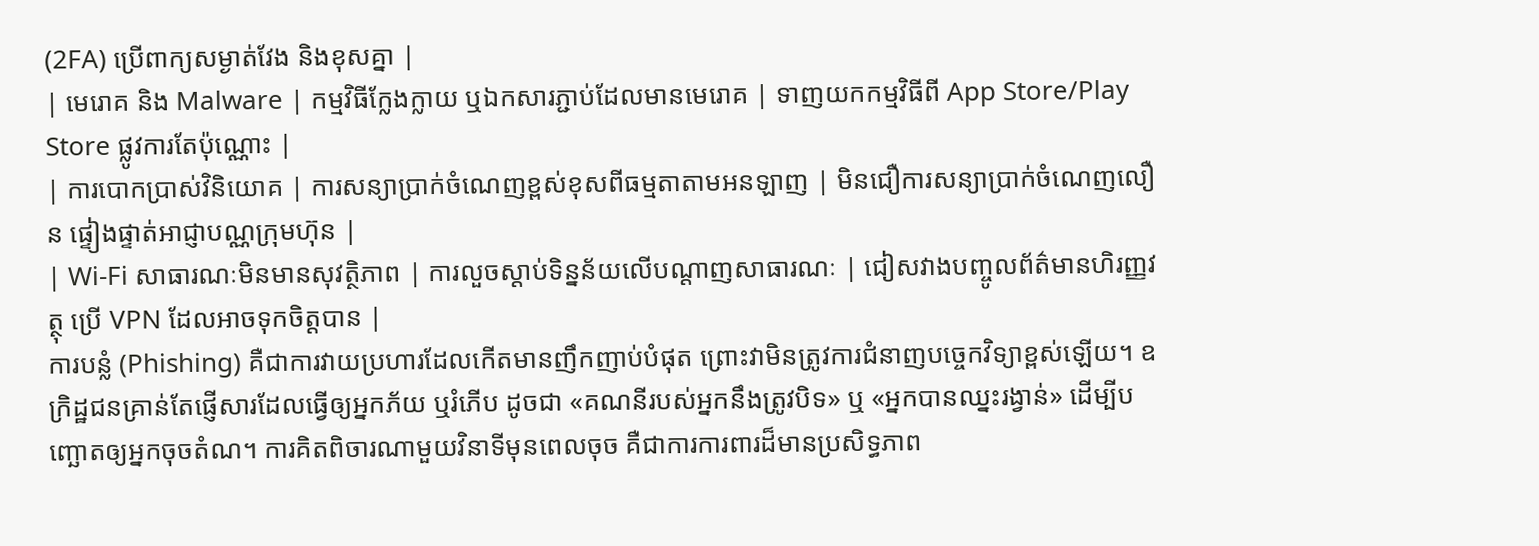(2FA) ប្រើពាក្យសម្ងាត់វែង និងខុសគ្នា |
| មេរោគ និង Malware | កម្មវិធីក្លែងក្លាយ ឬឯកសារភ្ជាប់ដែលមានមេរោគ | ទាញយកកម្មវិធីពី App Store/Play Store ផ្លូវការតែប៉ុណ្ណោះ |
| ការបោកប្រាស់វិនិយោគ | ការសន្យាប្រាក់ចំណេញខ្ពស់ខុសពីធម្មតាតាមអនឡាញ | មិនជឿការសន្យាប្រាក់ចំណេញលឿន ផ្ទៀងផ្ទាត់អាជ្ញាបណ្ណក្រុមហ៊ុន |
| Wi-Fi សាធារណៈមិនមានសុវត្ថិភាព | ការលួចស្ដាប់ទិន្នន័យលើបណ្ដាញសាធារណៈ | ជៀសវាងបញ្ចូលព័ត៌មានហិរញ្ញវត្ថុ ប្រើ VPN ដែលអាចទុកចិត្តបាន |
ការបន្លំ (Phishing) គឺជាការវាយប្រហារដែលកើតមានញឹកញាប់បំផុត ព្រោះវាមិនត្រូវការជំនាញបច្ចេកវិទ្យាខ្ពស់ឡើយ។ ឧក្រិដ្ឋជនគ្រាន់តែផ្ញើសារដែលធ្វើឲ្យអ្នកភ័យ ឬរំភើប ដូចជា «គណនីរបស់អ្នកនឹងត្រូវបិទ» ឬ «អ្នកបានឈ្នះរង្វាន់» ដើម្បីបញ្ឆោតឲ្យអ្នកចុចតំណ។ ការគិតពិចារណាមួយវិនាទីមុនពេលចុច គឺជាការការពារដ៏មានប្រសិទ្ធភាព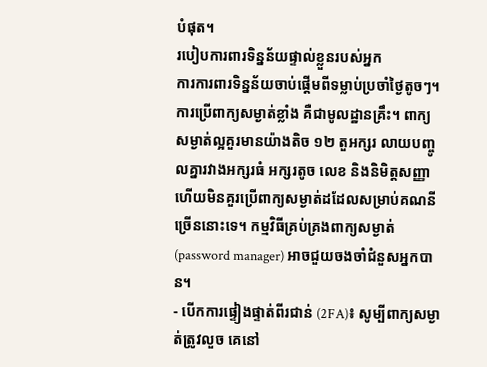បំផុត។
របៀបការពារទិន្នន័យផ្ទាល់ខ្លួនរបស់អ្នក
ការការពារទិន្នន័យចាប់ផ្ដើមពីទម្លាប់ប្រចាំថ្ងៃតូចៗ។ ការប្រើពាក្យសម្ងាត់ខ្លាំង គឺជាមូលដ្ឋានគ្រឹះ។ ពាក្យសម្ងាត់ល្អគួរមានយ៉ាងតិច ១២ តួអក្សរ លាយបញ្ចូលគ្នារវាងអក្សរធំ អក្សរតូច លេខ និងនិមិត្តសញ្ញា ហើយមិនគួរប្រើពាក្យសម្ងាត់ដដែលសម្រាប់គណនីច្រើននោះទេ។ កម្មវិធីគ្រប់គ្រងពាក្យសម្ងាត់ (password manager) អាចជួយចងចាំជំនួសអ្នកបាន។
- បើកការផ្ទៀងផ្ទាត់ពីរជាន់ (2FA)៖ សូម្បីពាក្យសម្ងាត់ត្រូវលួច គេនៅ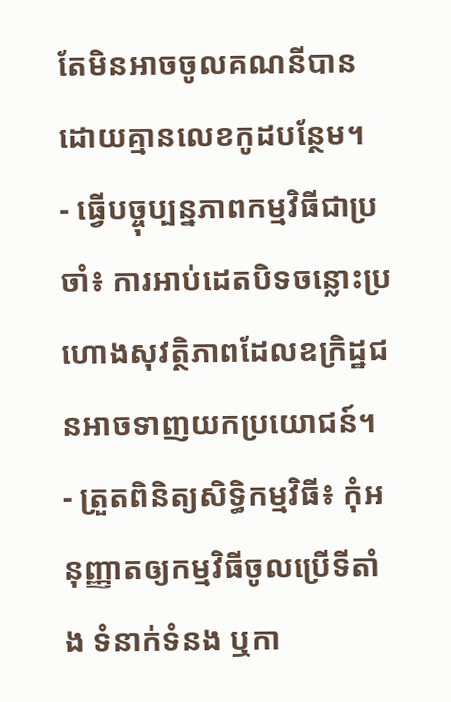តែមិនអាចចូលគណនីបានដោយគ្មានលេខកូដបន្ថែម។
- ធ្វើបច្ចុប្បន្នភាពកម្មវិធីជាប្រចាំ៖ ការអាប់ដេតបិទចន្លោះប្រហោងសុវត្ថិភាពដែលឧក្រិដ្ឋជនអាចទាញយកប្រយោជន៍។
- ត្រួតពិនិត្យសិទ្ធិកម្មវិធី៖ កុំអនុញ្ញាតឲ្យកម្មវិធីចូលប្រើទីតាំង ទំនាក់ទំនង ឬកា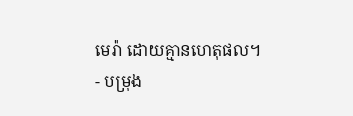មេរ៉ា ដោយគ្មានហេតុផល។
- បម្រុង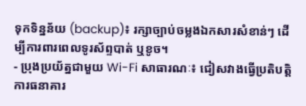ទុកទិន្នន័យ (backup)៖ រក្សាច្បាប់ចម្លងឯកសារសំខាន់ៗ ដើម្បីការពារពេលទូរស័ព្ទបាត់ ឬខូច។
- ប្រុងប្រយ័ត្នជាមួយ Wi-Fi សាធារណៈ៖ ជៀសវាងធ្វើប្រតិបត្តិការធនាគារ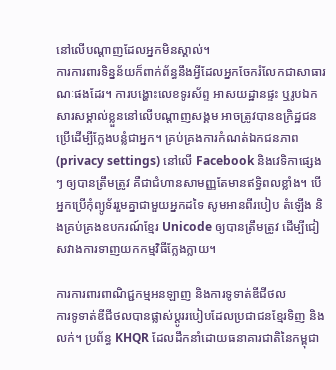នៅលើបណ្ដាញដែលអ្នកមិនស្គាល់។
ការការពារទិន្នន័យក៏ពាក់ព័ន្ធនឹងអ្វីដែលអ្នកចែករំលែកជាសាធារណៈផងដែរ។ ការបង្ហោះលេខទូរស័ព្ទ អាសយដ្ឋានផ្ទះ ឬរូបឯកសារសម្គាល់ខ្លួននៅលើបណ្ដាញសង្គម អាចត្រូវបានឧក្រិដ្ឋជនប្រើដើម្បីក្លែងបន្លំជាអ្នក។ គ្រប់គ្រងការកំណត់ឯកជនភាព (privacy settings) នៅលើ Facebook និងវេទិកាផ្សេងៗ ឲ្យបានត្រឹមត្រូវ គឺជាជំហានសាមញ្ញតែមានឥទ្ធិពលខ្លាំង។ បើអ្នកប្រើកុំព្យូទ័ររួមគ្នាជាមួយអ្នកដទៃ សូមអានពីរបៀប តំឡើង និងគ្រប់គ្រងឧបករណ៍ខ្មែរ Unicode ឲ្យបានត្រឹមត្រូវ ដើម្បីជៀសវាងការទាញយកកម្មវិធីក្លែងក្លាយ។

ការការពារពាណិជ្ជកម្មអនឡាញ និងការទូទាត់ឌីជីថល
ការទូទាត់ឌីជីថលបានផ្លាស់ប្ដូររបៀបដែលប្រជាជនខ្មែរទិញ និងលក់។ ប្រព័ន្ធ KHQR ដែលដឹកនាំដោយធនាគារជាតិនៃកម្ពុជា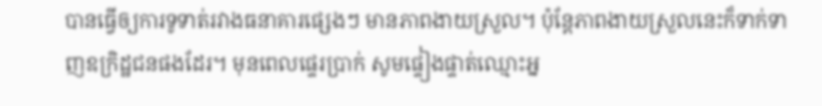បានធ្វើឲ្យការទូទាត់រវាងធនាគារផ្សេងៗ មានភាពងាយស្រួល។ ប៉ុន្តែភាពងាយស្រួលនេះក៏ទាក់ទាញឧក្រិដ្ឋជនផងដែរ។ មុនពេលផ្ទេរប្រាក់ សូមផ្ទៀងផ្ទាត់ឈ្មោះអ្ន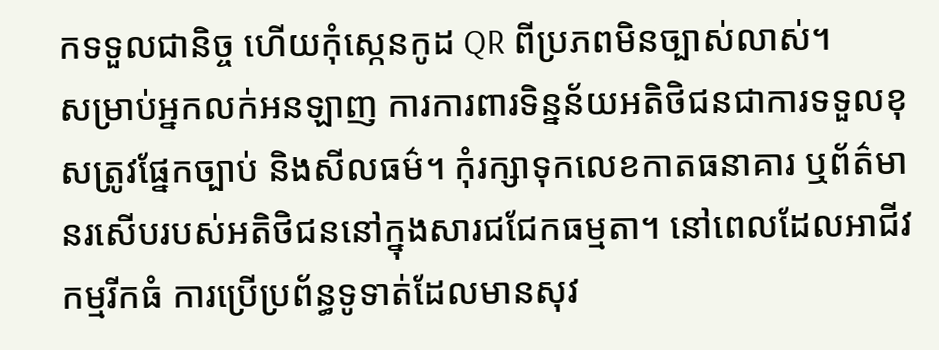កទទួលជានិច្ច ហើយកុំស្កេនកូដ QR ពីប្រភពមិនច្បាស់លាស់។
សម្រាប់អ្នកលក់អនឡាញ ការការពារទិន្នន័យអតិថិជនជាការទទួលខុសត្រូវផ្នែកច្បាប់ និងសីលធម៌។ កុំរក្សាទុកលេខកាតធនាគារ ឬព័ត៌មានរសើបរបស់អតិថិជននៅក្នុងសារជជែកធម្មតា។ នៅពេលដែលអាជីវកម្មរីកធំ ការប្រើប្រព័ន្ធទូទាត់ដែលមានសុវ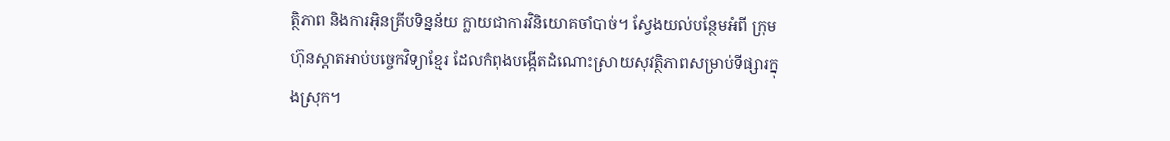ត្ថិភាព និងការអ៊ិនគ្រីបទិន្នន័យ ក្លាយជាការវិនិយោគចាំបាច់។ ស្វែងយល់បន្ថែមអំពី ក្រុមហ៊ុនស្តាតអាប់បច្ចេកវិទ្យាខ្មែរ ដែលកំពុងបង្កើតដំណោះស្រាយសុវត្ថិភាពសម្រាប់ទីផ្សារក្នុងស្រុក។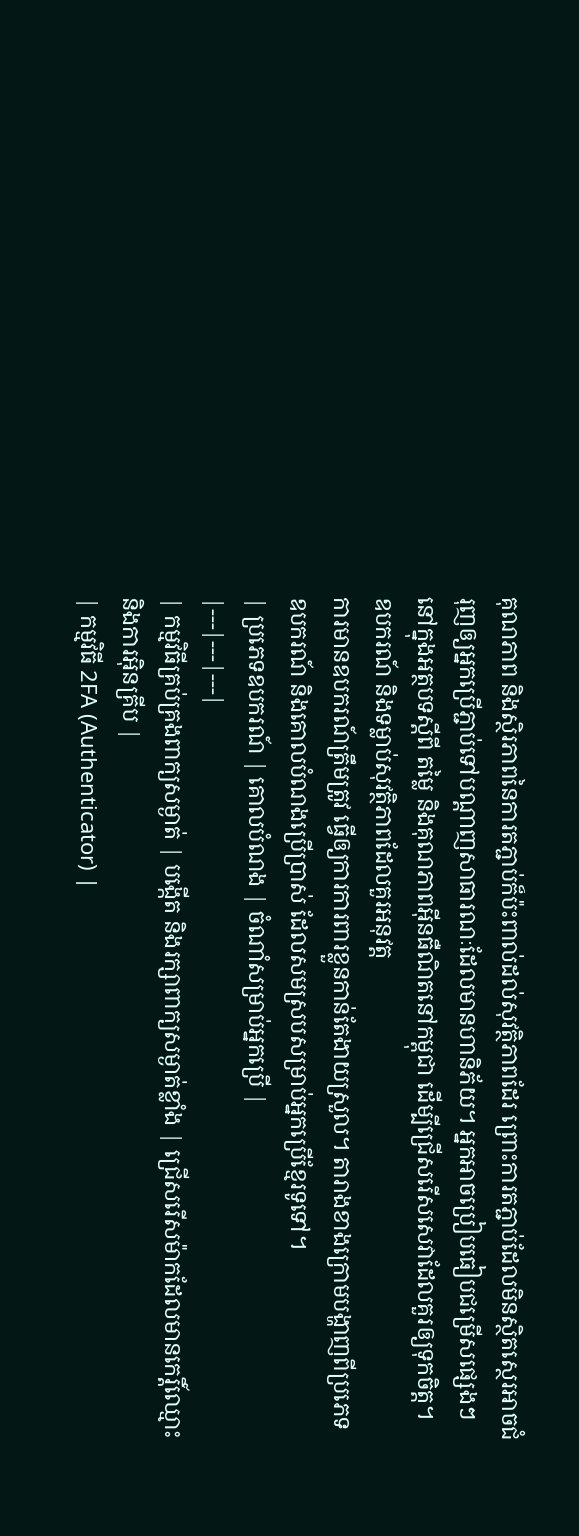គុណភាព និងស្ថិរភាពនៃការតភ្ជាប់ក៏ប៉ះពាល់ដល់សុវត្ថិភាពដែរ ព្រោះការតភ្ជាប់ដែលមិនស្ថិតស្ថេរអាចជំរុញឲ្យអ្នកប្រើភ្ជាប់ទៅបណ្ដាញសាធារណៈដែលមានហានិភ័យ។ អ្នកអាចប្រៀបធៀបជម្រើសផ្សេងៗ នៅក្នុងអត្ថបទស្ដីពី តម្លៃ និងគុណភាពអ៊ីនធឺណិតនៅកម្ពុជា ដើម្បីជ្រើសរើសសេវាដែលគួរឲ្យទុកចិត្ត។
ឧបករណ៍ និងទម្លាប់សុវត្ថិភាពដែលគួរអនុវត្ត
ការមានឧបករណ៍ត្រឹមត្រូវ ធ្វើឲ្យការការពារខ្លួនកាន់តែងាយស្រួល។ តារាងខាងក្រោមបង្ហាញពីប្រភេទឧបករណ៍ និងគោលបំណងប្រើប្រាស់ ដែលសមស្របសម្រាប់អ្នកប្រើខ្មែរទូទៅ។
| ប្រភេទឧបករណ៍ | គោលបំណង | ចំណាំសម្រាប់អ្នកប្រើ |
|---|---|---|
| កម្មវិធីគ្រប់គ្រងពាក្យសម្ងាត់ | បង្កើត និងរក្សាពាក្យសម្ងាត់ខ្លាំង | ជ្រើសរើសម៉ាកដែលមានកេរ្តិ៍ឈ្មោះ និងការអ៊ិនគ្រីប |
| កម្មវិធី 2FA (Authenticator) |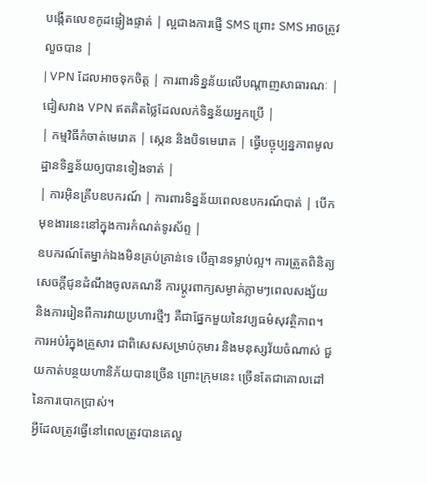បង្កើតលេខកូដផ្ទៀងផ្ទាត់ | ល្អជាងការផ្ញើ SMS ព្រោះ SMS អាចត្រូវលួចបាន |
| VPN ដែលអាចទុកចិត្ត | ការពារទិន្នន័យលើបណ្ដាញសាធារណៈ | ជៀសវាង VPN ឥតគិតថ្លៃដែលលក់ទិន្នន័យអ្នកប្រើ |
| កម្មវិធីកំចាត់មេរោគ | ស្កេន និងបិទមេរោគ | ធ្វើបច្ចុប្បន្នភាពមូលដ្ឋានទិន្នន័យឲ្យបានទៀងទាត់ |
| ការអ៊ិនគ្រីបឧបករណ៍ | ការពារទិន្នន័យពេលឧបករណ៍បាត់ | បើកមុខងារនេះនៅក្នុងការកំណត់ទូរស័ព្ទ |
ឧបករណ៍តែម្នាក់ឯងមិនគ្រប់គ្រាន់ទេ បើគ្មានទម្លាប់ល្អ។ ការត្រួតពិនិត្យសេចក្ដីជូនដំណឹងចូលគណនី ការប្ដូរពាក្យសម្ងាត់ភ្លាមៗពេលសង្ស័យ និងការរៀនពីការវាយប្រហារថ្មីៗ គឺជាផ្នែកមួយនៃវប្បធម៌សុវត្ថិភាព។ ការអប់រំក្នុងគ្រួសារ ជាពិសេសសម្រាប់កុមារ និងមនុស្សវ័យចំណាស់ ជួយកាត់បន្ថយហានិភ័យបានច្រើន ព្រោះក្រុមនេះ ច្រើនតែជាគោលដៅនៃការបោកប្រាស់។
អ្វីដែលត្រូវធ្វើនៅពេលត្រូវបានគេលួ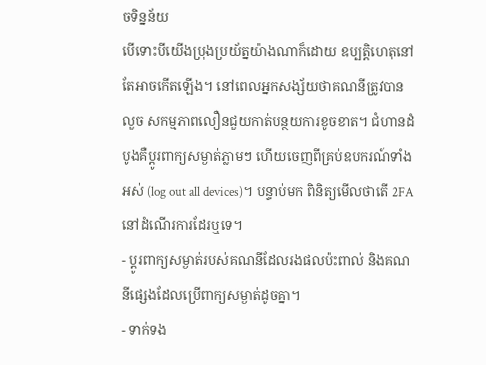ចទិន្នន័យ
បើទោះបីយើងប្រុងប្រយ័ត្នយ៉ាងណាក៏ដោយ ឧប្បត្តិហេតុនៅតែអាចកើតឡើង។ នៅពេលអ្នកសង្ស័យថាគណនីត្រូវបានលួច សកម្មភាពលឿនជួយកាត់បន្ថយការខូចខាត។ ជំហានដំបូងគឺប្ដូរពាក្យសម្ងាត់ភ្លាមៗ ហើយចេញពីគ្រប់ឧបករណ៍ទាំងអស់ (log out all devices)។ បន្ទាប់មក ពិនិត្យមើលថាតើ 2FA នៅដំណើរការដែរឬទេ។
- ប្ដូរពាក្យសម្ងាត់របស់គណនីដែលរងផលប៉ះពាល់ និងគណនីផ្សេងដែលប្រើពាក្យសម្ងាត់ដូចគ្នា។
- ទាក់ទង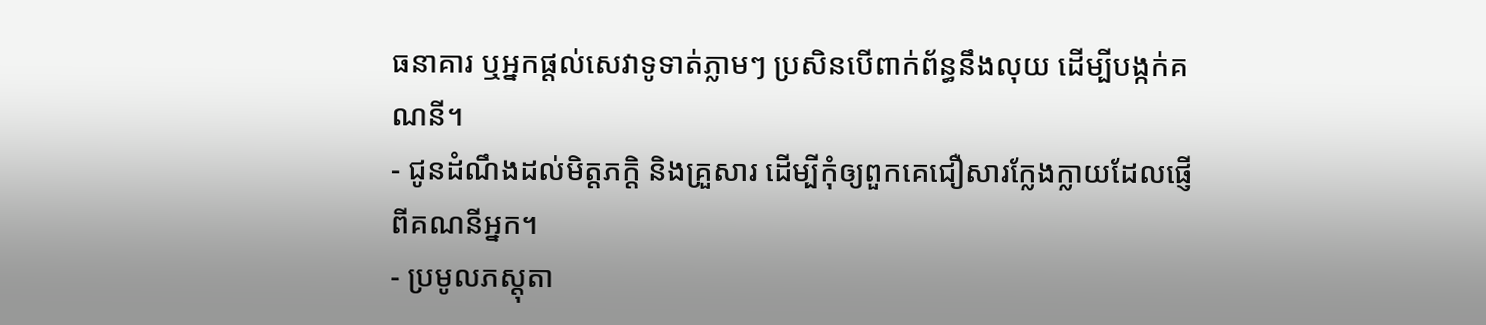ធនាគារ ឬអ្នកផ្ដល់សេវាទូទាត់ភ្លាមៗ ប្រសិនបើពាក់ព័ន្ធនឹងលុយ ដើម្បីបង្កក់គណនី។
- ជូនដំណឹងដល់មិត្តភក្តិ និងគ្រួសារ ដើម្បីកុំឲ្យពួកគេជឿសារក្លែងក្លាយដែលផ្ញើពីគណនីអ្នក។
- ប្រមូលភស្តុតា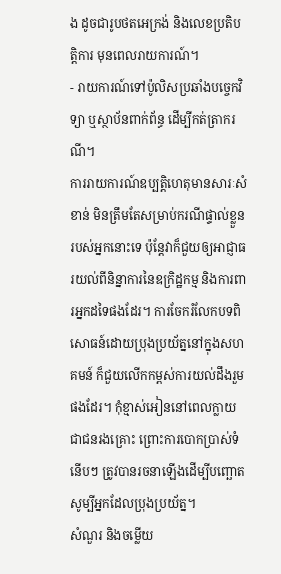ង ដូចជារូបថតអេក្រង់ និងលេខប្រតិបត្តិការ មុនពេលរាយការណ៍។
- រាយការណ៍ទៅប៉ូលិសប្រឆាំងបច្ចេកវិទ្យា ឬស្ថាប័នពាក់ព័ន្ធ ដើម្បីកត់ត្រាករណី។
ការរាយការណ៍ឧប្បត្តិហេតុមានសារៈសំខាន់ មិនត្រឹមតែសម្រាប់ករណីផ្ទាល់ខ្លួនរបស់អ្នកនោះទេ ប៉ុន្តែវាក៏ជួយឲ្យអាជ្ញាធរយល់ពីនិន្នាការនៃឧក្រិដ្ឋកម្ម និងការពារអ្នកដទៃផងដែរ។ ការចែករំលែកបទពិសោធន៍ដោយប្រុងប្រយ័ត្ននៅក្នុងសហគមន៍ ក៏ជួយលើកកម្ពស់ការយល់ដឹងរួមផងដែរ។ កុំខ្មាស់អៀននៅពេលក្លាយជាជនរងគ្រោះ ព្រោះការបោកប្រាស់ទំនើបៗ ត្រូវបានរចនាឡើងដើម្បីបញ្ឆោតសូម្បីអ្នកដែលប្រុងប្រយ័ត្ន។
សំណួរ និងចម្លើយ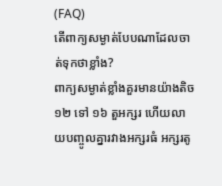(FAQ)
តើពាក្យសម្ងាត់បែបណាដែលចាត់ទុកថាខ្លាំង?
ពាក្យសម្ងាត់ខ្លាំងគួរមានយ៉ាងតិច ១២ ទៅ ១៦ តួអក្សរ ហើយលាយបញ្ចូលគ្នារវាងអក្សរធំ អក្សរតូ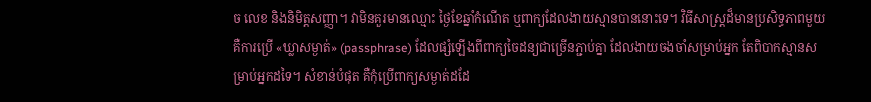ច លេខ និងនិមិត្តសញ្ញា។ វាមិនគួរមានឈ្មោះ ថ្ងៃខែឆ្នាំកំណើត ឬពាក្យដែលងាយស្មានបាននោះទេ។ វិធីសាស្ត្រដ៏មានប្រសិទ្ធភាពមួយ គឺការប្រើ «ឃ្លាសម្ងាត់» (passphrase) ដែលផ្សំឡើងពីពាក្យចៃដន្យជាច្រើនភ្ជាប់គ្នា ដែលងាយចងចាំសម្រាប់អ្នក តែពិបាកស្មានសម្រាប់អ្នកដទៃ។ សំខាន់បំផុត គឺកុំប្រើពាក្យសម្ងាត់ដដែ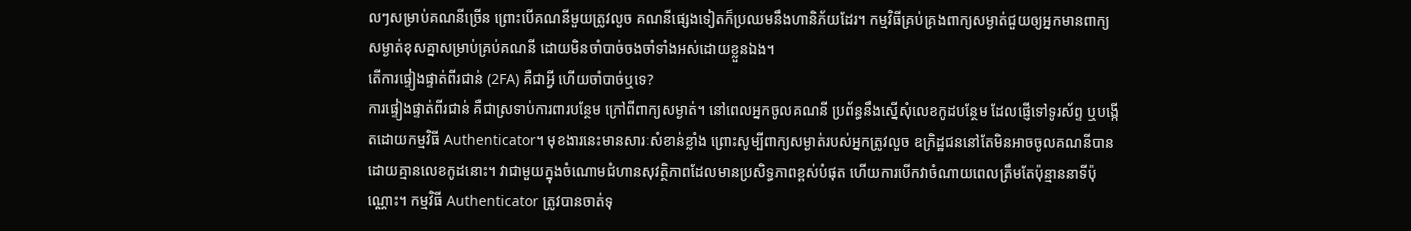លៗសម្រាប់គណនីច្រើន ព្រោះបើគណនីមួយត្រូវលួច គណនីផ្សេងទៀតក៏ប្រឈមនឹងហានិភ័យដែរ។ កម្មវិធីគ្រប់គ្រងពាក្យសម្ងាត់ជួយឲ្យអ្នកមានពាក្យសម្ងាត់ខុសគ្នាសម្រាប់គ្រប់គណនី ដោយមិនចាំបាច់ចងចាំទាំងអស់ដោយខ្លួនឯង។
តើការផ្ទៀងផ្ទាត់ពីរជាន់ (2FA) គឺជាអ្វី ហើយចាំបាច់ឬទេ?
ការផ្ទៀងផ្ទាត់ពីរជាន់ គឺជាស្រទាប់ការពារបន្ថែម ក្រៅពីពាក្យសម្ងាត់។ នៅពេលអ្នកចូលគណនី ប្រព័ន្ធនឹងស្នើសុំលេខកូដបន្ថែម ដែលផ្ញើទៅទូរស័ព្ទ ឬបង្កើតដោយកម្មវិធី Authenticator។ មុខងារនេះមានសារៈសំខាន់ខ្លាំង ព្រោះសូម្បីពាក្យសម្ងាត់របស់អ្នកត្រូវលួច ឧក្រិដ្ឋជននៅតែមិនអាចចូលគណនីបានដោយគ្មានលេខកូដនោះ។ វាជាមួយក្នុងចំណោមជំហានសុវត្ថិភាពដែលមានប្រសិទ្ធភាពខ្ពស់បំផុត ហើយការបើកវាចំណាយពេលត្រឹមតែប៉ុន្មាននាទីប៉ុណ្ណោះ។ កម្មវិធី Authenticator ត្រូវបានចាត់ទុ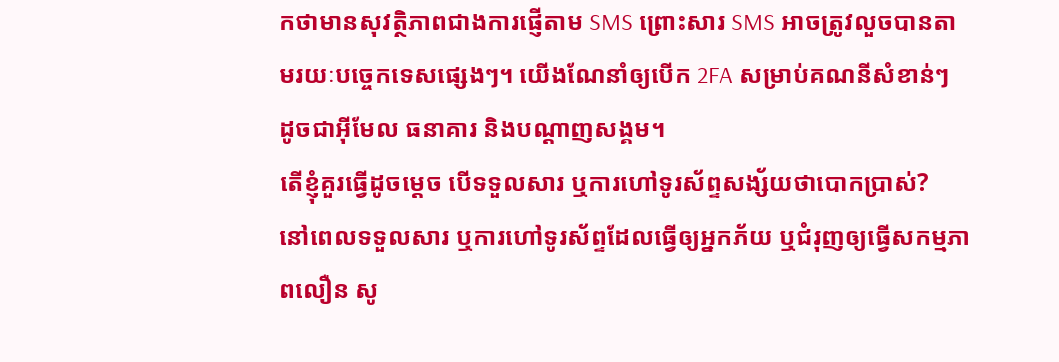កថាមានសុវត្ថិភាពជាងការផ្ញើតាម SMS ព្រោះសារ SMS អាចត្រូវលួចបានតាមរយៈបច្ចេកទេសផ្សេងៗ។ យើងណែនាំឲ្យបើក 2FA សម្រាប់គណនីសំខាន់ៗ ដូចជាអ៊ីមែល ធនាគារ និងបណ្ដាញសង្គម។
តើខ្ញុំគួរធ្វើដូចម្ដេច បើទទួលសារ ឬការហៅទូរស័ព្ទសង្ស័យថាបោកប្រាស់?
នៅពេលទទួលសារ ឬការហៅទូរស័ព្ទដែលធ្វើឲ្យអ្នកភ័យ ឬជំរុញឲ្យធ្វើសកម្មភាពលឿន សូ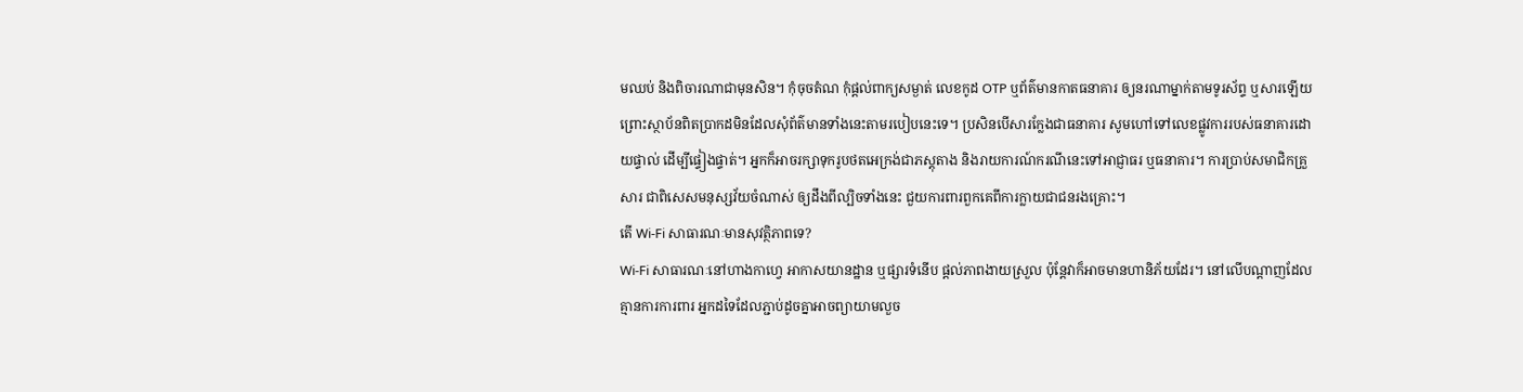មឈប់ និងពិចារណាជាមុនសិន។ កុំចុចតំណ កុំផ្ដល់ពាក្យសម្ងាត់ លេខកូដ OTP ឬព័ត៌មានកាតធនាគារ ឲ្យនរណាម្នាក់តាមទូរស័ព្ទ ឬសារឡើយ ព្រោះស្ថាប័នពិតប្រាកដមិនដែលសុំព័ត៌មានទាំងនេះតាមរបៀបនេះទេ។ ប្រសិនបើសារក្លែងជាធនាគារ សូមហៅទៅលេខផ្លូវការរបស់ធនាគារដោយផ្ទាល់ ដើម្បីផ្ទៀងផ្ទាត់។ អ្នកក៏អាចរក្សាទុករូបថតអេក្រង់ជាភស្តុតាង និងរាយការណ៍ករណីនេះទៅអាជ្ញាធរ ឬធនាគារ។ ការប្រាប់សមាជិកគ្រួសារ ជាពិសេសមនុស្សវ័យចំណាស់ ឲ្យដឹងពីល្បិចទាំងនេះ ជួយការពារពួកគេពីការក្លាយជាជនរងគ្រោះ។
តើ Wi-Fi សាធារណៈមានសុវត្ថិភាពទេ?
Wi-Fi សាធារណៈនៅហាងកាហ្វេ អាកាសយានដ្ឋាន ឬផ្សារទំនើប ផ្ដល់ភាពងាយស្រួល ប៉ុន្តែវាក៏អាចមានហានិភ័យដែរ។ នៅលើបណ្ដាញដែលគ្មានការការពារ អ្នកដទៃដែលភ្ជាប់ដូចគ្នាអាចព្យាយាមលួច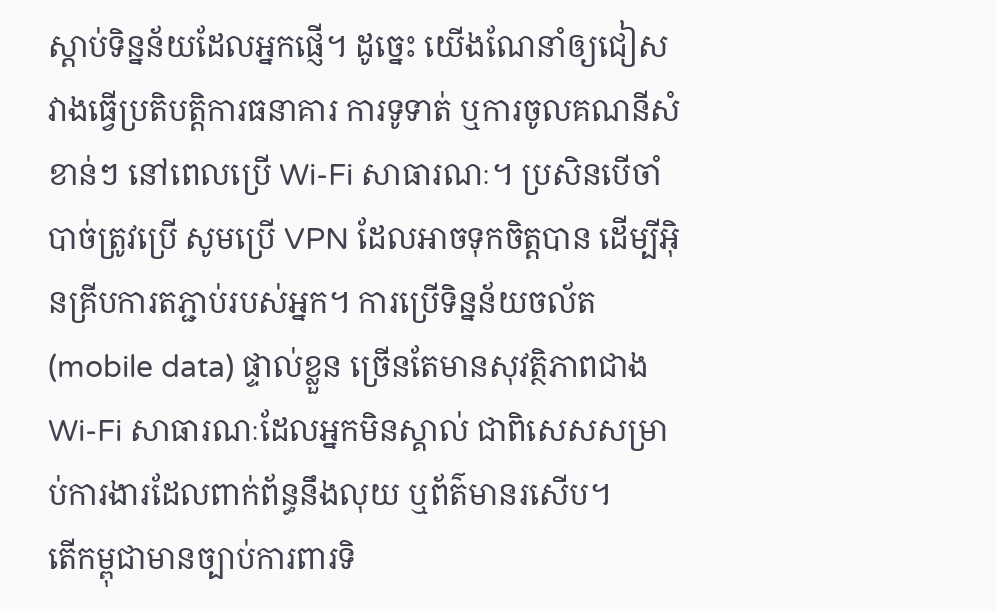ស្ដាប់ទិន្នន័យដែលអ្នកផ្ញើ។ ដូច្នេះ យើងណែនាំឲ្យជៀសវាងធ្វើប្រតិបត្តិការធនាគារ ការទូទាត់ ឬការចូលគណនីសំខាន់ៗ នៅពេលប្រើ Wi-Fi សាធារណៈ។ ប្រសិនបើចាំបាច់ត្រូវប្រើ សូមប្រើ VPN ដែលអាចទុកចិត្តបាន ដើម្បីអ៊ិនគ្រីបការតភ្ជាប់របស់អ្នក។ ការប្រើទិន្នន័យចល័ត (mobile data) ផ្ទាល់ខ្លួន ច្រើនតែមានសុវត្ថិភាពជាង Wi-Fi សាធារណៈដែលអ្នកមិនស្គាល់ ជាពិសេសសម្រាប់ការងារដែលពាក់ព័ន្ធនឹងលុយ ឬព័ត៌មានរសើប។
តើកម្ពុជាមានច្បាប់ការពារទិ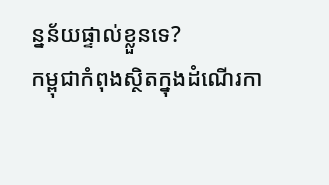ន្នន័យផ្ទាល់ខ្លួនទេ?
កម្ពុជាកំពុងស្ថិតក្នុងដំណើរកា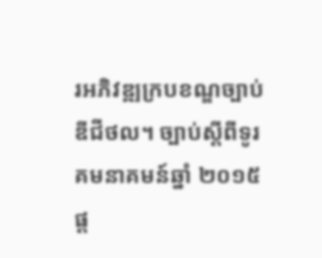រអភិវឌ្ឍក្របខណ្ឌច្បាប់ឌីជីថល។ ច្បាប់ស្ដីពីទូរគមនាគមន៍ឆ្នាំ ២០១៥ ផ្ដ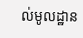ល់មូលដ្ឋាន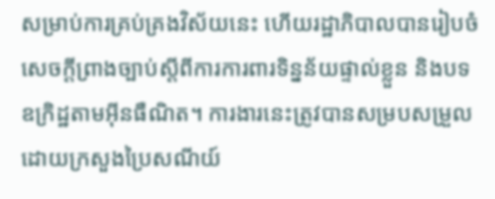សម្រាប់ការគ្រប់គ្រងវិស័យនេះ ហើយរដ្ឋាភិបាលបានរៀបចំសេចក្ដីព្រាងច្បាប់ស្ដីពីការការពារទិន្នន័យផ្ទាល់ខ្លួន និងបទឧក្រិដ្ឋតាមអ៊ីនធឺណិត។ ការងារនេះត្រូវបានសម្របសម្រួលដោយក្រសួងប្រៃសណីយ៍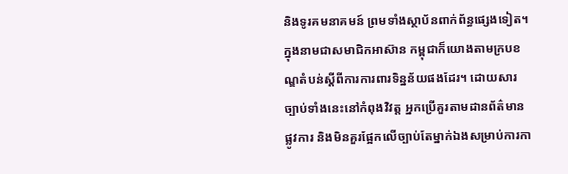និងទូរគមនាគមន៍ ព្រមទាំងស្ថាប័នពាក់ព័ន្ធផ្សេងទៀត។ ក្នុងនាមជាសមាជិកអាស៊ាន កម្ពុជាក៏យោងតាមក្របខណ្ឌតំបន់ស្ដីពីការការពារទិន្នន័យផងដែរ។ ដោយសារច្បាប់ទាំងនេះនៅកំពុងវិវត្ត អ្នកប្រើគួរតាមដានព័ត៌មានផ្លូវការ និងមិនគួរផ្អែកលើច្បាប់តែម្នាក់ឯងសម្រាប់ការកា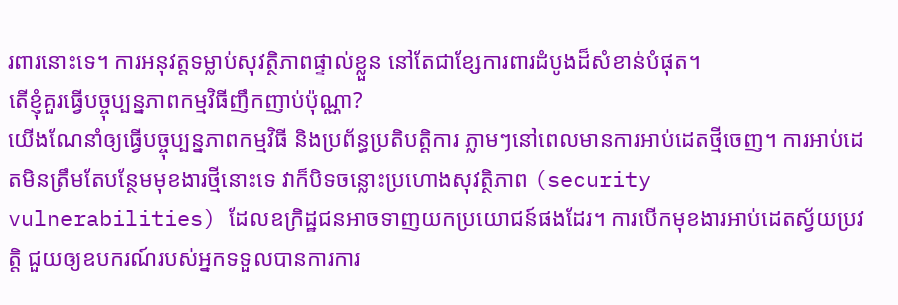រពារនោះទេ។ ការអនុវត្តទម្លាប់សុវត្ថិភាពផ្ទាល់ខ្លួន នៅតែជាខ្សែការពារដំបូងដ៏សំខាន់បំផុត។
តើខ្ញុំគួរធ្វើបច្ចុប្បន្នភាពកម្មវិធីញឹកញាប់ប៉ុណ្ណា?
យើងណែនាំឲ្យធ្វើបច្ចុប្បន្នភាពកម្មវិធី និងប្រព័ន្ធប្រតិបត្តិការ ភ្លាមៗនៅពេលមានការអាប់ដេតថ្មីចេញ។ ការអាប់ដេតមិនត្រឹមតែបន្ថែមមុខងារថ្មីនោះទេ វាក៏បិទចន្លោះប្រហោងសុវត្ថិភាព (security vulnerabilities) ដែលឧក្រិដ្ឋជនអាចទាញយកប្រយោជន៍ផងដែរ។ ការបើកមុខងារអាប់ដេតស្វ័យប្រវត្តិ ជួយឲ្យឧបករណ៍របស់អ្នកទទួលបានការការ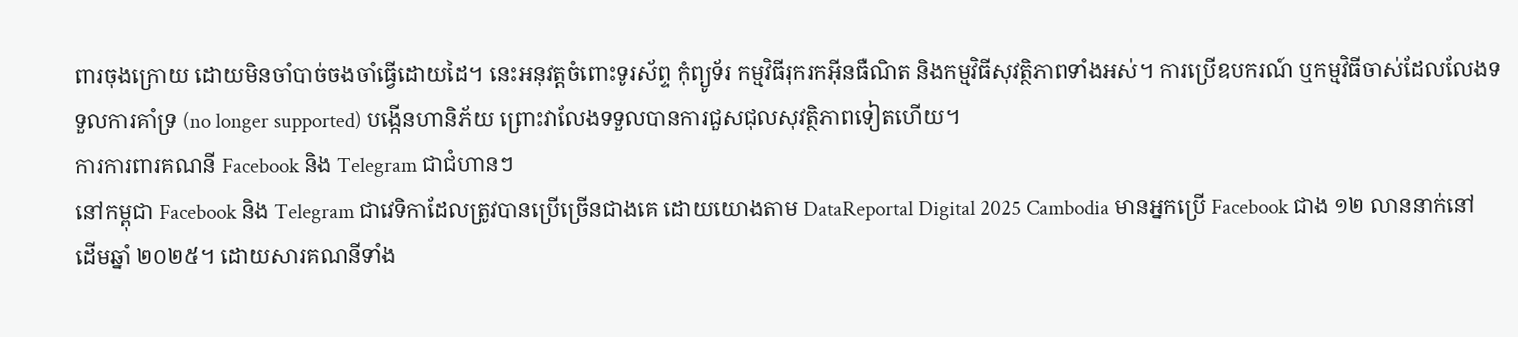ពារចុងក្រោយ ដោយមិនចាំបាច់ចងចាំធ្វើដោយដៃ។ នេះអនុវត្តចំពោះទូរស័ព្ទ កុំព្យូទ័រ កម្មវិធីរុករកអ៊ីនធឺណិត និងកម្មវិធីសុវត្ថិភាពទាំងអស់។ ការប្រើឧបករណ៍ ឬកម្មវិធីចាស់ដែលលែងទទួលការគាំទ្រ (no longer supported) បង្កើនហានិភ័យ ព្រោះវាលែងទទួលបានការជួសជុលសុវត្ថិភាពទៀតហើយ។
ការការពារគណនី Facebook និង Telegram ជាជំហានៗ
នៅកម្ពុជា Facebook និង Telegram ជាវេទិកាដែលត្រូវបានប្រើច្រើនជាងគេ ដោយយោងតាម DataReportal Digital 2025 Cambodia មានអ្នកប្រើ Facebook ជាង ១២ លាននាក់នៅដើមឆ្នាំ ២០២៥។ ដោយសារគណនីទាំង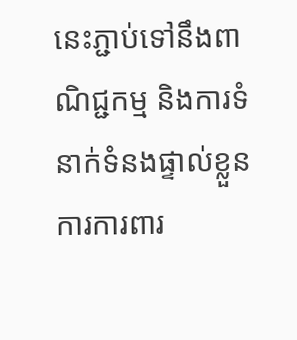នេះភ្ជាប់ទៅនឹងពាណិជ្ជកម្ម និងការទំនាក់ទំនងផ្ទាល់ខ្លួន ការការពារ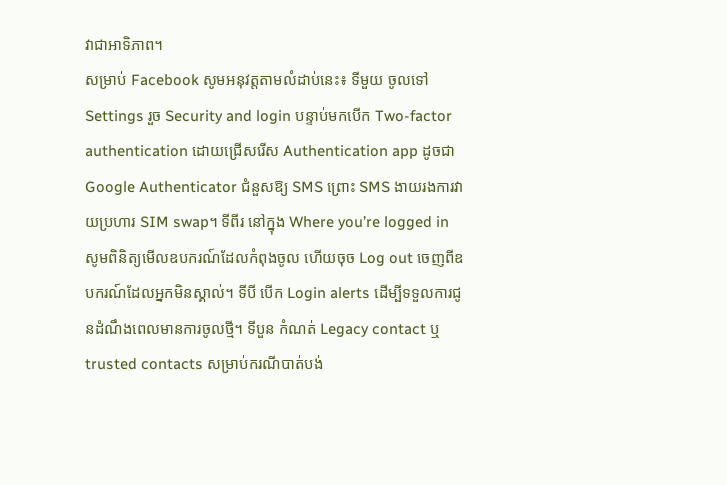វាជាអាទិភាព។
សម្រាប់ Facebook សូមអនុវត្តតាមលំដាប់នេះ៖ ទីមួយ ចូលទៅ Settings រួច Security and login បន្ទាប់មកបើក Two-factor authentication ដោយជ្រើសរើស Authentication app ដូចជា Google Authenticator ជំនួសឱ្យ SMS ព្រោះ SMS ងាយរងការវាយប្រហារ SIM swap។ ទីពីរ នៅក្នុង Where you’re logged in សូមពិនិត្យមើលឧបករណ៍ដែលកំពុងចូល ហើយចុច Log out ចេញពីឧបករណ៍ដែលអ្នកមិនស្គាល់។ ទីបី បើក Login alerts ដើម្បីទទួលការជូនដំណឹងពេលមានការចូលថ្មី។ ទីបួន កំណត់ Legacy contact ឬ trusted contacts សម្រាប់ករណីបាត់បង់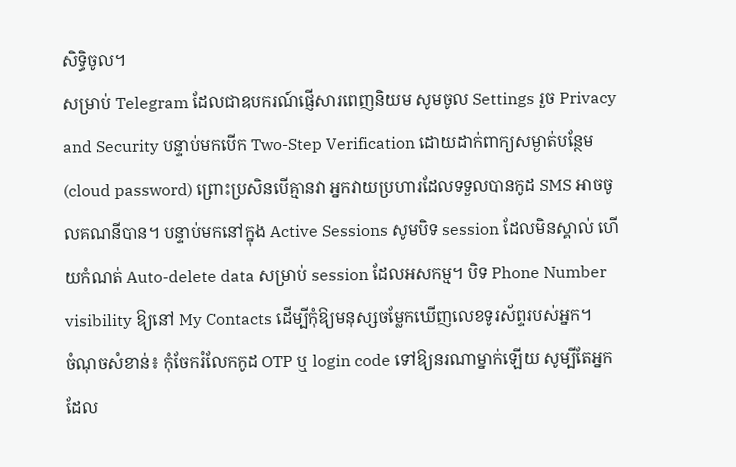សិទ្ធិចូល។
សម្រាប់ Telegram ដែលជាឧបករណ៍ផ្ញើសារពេញនិយម សូមចូល Settings រួច Privacy and Security បន្ទាប់មកបើក Two-Step Verification ដោយដាក់ពាក្យសម្ងាត់បន្ថែម (cloud password) ព្រោះប្រសិនបើគ្មានវា អ្នកវាយប្រហារដែលទទួលបានកូដ SMS អាចចូលគណនីបាន។ បន្ទាប់មកនៅក្នុង Active Sessions សូមបិទ session ដែលមិនស្គាល់ ហើយកំណត់ Auto-delete data សម្រាប់ session ដែលអសកម្ម។ បិទ Phone Number visibility ឱ្យនៅ My Contacts ដើម្បីកុំឱ្យមនុស្សចម្លែកឃើញលេខទូរស័ព្ទរបស់អ្នក។
ចំណុចសំខាន់៖ កុំចែករំលែកកូដ OTP ឬ login code ទៅឱ្យនរណាម្នាក់ឡើយ សូម្បីតែអ្នកដែល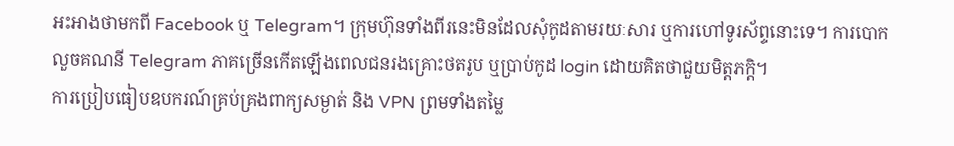អះអាងថាមកពី Facebook ឬ Telegram។ ក្រុមហ៊ុនទាំងពីរនេះមិនដែលសុំកូដតាមរយៈសារ ឬការហៅទូរស័ព្ទនោះទេ។ ការបោកលួចគណនី Telegram ភាគច្រើនកើតឡើងពេលជនរងគ្រោះថតរូប ឬប្រាប់កូដ login ដោយគិតថាជួយមិត្តភក្តិ។
ការប្រៀបធៀបឧបករណ៍គ្រប់គ្រងពាក្យសម្ងាត់ និង VPN ព្រមទាំងតម្លៃ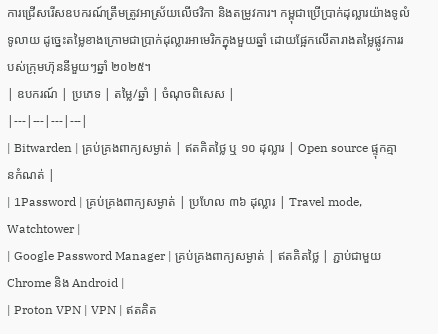ការជ្រើសរើសឧបករណ៍ត្រឹមត្រូវអាស្រ័យលើថវិកា និងតម្រូវការ។ កម្ពុជាប្រើប្រាក់ដុល្លារយ៉ាងទូលំទូលាយ ដូច្នេះតម្លៃខាងក្រោមជាប្រាក់ដុល្លារអាមេរិកក្នុងមួយឆ្នាំ ដោយផ្អែកលើតារាងតម្លៃផ្លូវការរបស់ក្រុមហ៊ុននីមួយៗឆ្នាំ ២០២៥។
| ឧបករណ៍ | ប្រភេទ | តម្លៃ/ឆ្នាំ | ចំណុចពិសេស |
|---|---|---|---|
| Bitwarden | គ្រប់គ្រងពាក្យសម្ងាត់ | ឥតគិតថ្លៃ ឬ ១០ ដុល្លារ | Open source ផ្ទុកគ្មានកំណត់ |
| 1Password | គ្រប់គ្រងពាក្យសម្ងាត់ | ប្រហែល ៣៦ ដុល្លារ | Travel mode, Watchtower |
| Google Password Manager | គ្រប់គ្រងពាក្យសម្ងាត់ | ឥតគិតថ្លៃ | ភ្ជាប់ជាមួយ Chrome និង Android |
| Proton VPN | VPN | ឥតគិត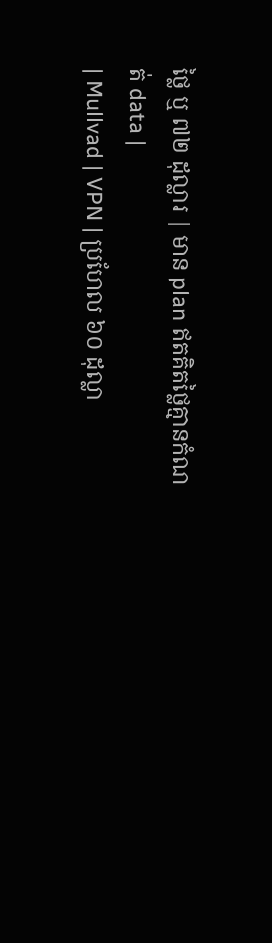ថ្លៃ ឬ ៧២ ដុល្លារ | មាន plan ឥតគិតថ្លៃគ្មានកំណត់ data |
| Mullvad | VPN | ប្រហែល ៦០ ដុល្លា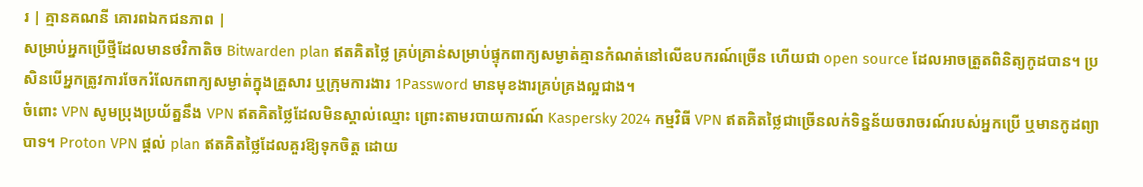រ | គ្មានគណនី គោរពឯកជនភាព |
សម្រាប់អ្នកប្រើថ្មីដែលមានថវិកាតិច Bitwarden plan ឥតគិតថ្លៃ គ្រប់គ្រាន់សម្រាប់ផ្ទុកពាក្យសម្ងាត់គ្មានកំណត់នៅលើឧបករណ៍ច្រើន ហើយជា open source ដែលអាចត្រួតពិនិត្យកូដបាន។ ប្រសិនបើអ្នកត្រូវការចែករំលែកពាក្យសម្ងាត់ក្នុងគ្រួសារ ឬក្រុមការងារ 1Password មានមុខងារគ្រប់គ្រងល្អជាង។
ចំពោះ VPN សូមប្រុងប្រយ័ត្ននឹង VPN ឥតគិតថ្លៃដែលមិនស្គាល់ឈ្មោះ ព្រោះតាមរបាយការណ៍ Kaspersky 2024 កម្មវិធី VPN ឥតគិតថ្លៃជាច្រើនលក់ទិន្នន័យចរាចរណ៍របស់អ្នកប្រើ ឬមានកូដព្យាបាទ។ Proton VPN ផ្តល់ plan ឥតគិតថ្លៃដែលគួរឱ្យទុកចិត្ត ដោយ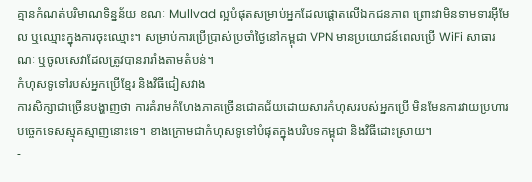គ្មានកំណត់បរិមាណទិន្នន័យ ខណៈ Mullvad ល្អបំផុតសម្រាប់អ្នកដែលផ្តោតលើឯកជនភាព ព្រោះវាមិនទាមទារអ៊ីមែល ឬឈ្មោះក្នុងការចុះឈ្មោះ។ សម្រាប់ការប្រើប្រាស់ប្រចាំថ្ងៃនៅកម្ពុជា VPN មានប្រយោជន៍ពេលប្រើ WiFi សាធារណៈ ឬចូលសេវាដែលត្រូវបានរារាំងតាមតំបន់។
កំហុសទូទៅរបស់អ្នកប្រើខ្មែរ និងវិធីជៀសវាង
ការសិក្សាជាច្រើនបង្ហាញថា ការគំរាមកំហែងភាគច្រើនជោគជ័យដោយសារកំហុសរបស់អ្នកប្រើ មិនមែនការវាយប្រហារបច្ចេកទេសស្មុគស្មាញនោះទេ។ ខាងក្រោមជាកំហុសទូទៅបំផុតក្នុងបរិបទកម្ពុជា និងវិធីដោះស្រាយ។
-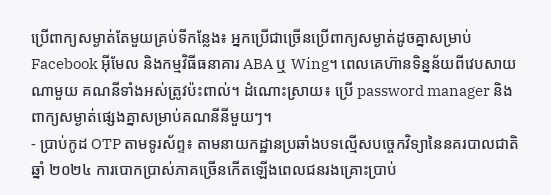ប្រើពាក្យសម្ងាត់តែមួយគ្រប់ទីកន្លែង៖ អ្នកប្រើជាច្រើនប្រើពាក្យសម្ងាត់ដូចគ្នាសម្រាប់ Facebook អ៊ីមែល និងកម្មវិធីធនាគារ ABA ឬ Wing។ ពេលគេហ៊ានទិន្នន័យពីវេបសាយណាមួយ គណនីទាំងអស់ត្រូវប៉ះពាល់។ ដំណោះស្រាយ៖ ប្រើ password manager និងពាក្យសម្ងាត់ផ្សេងគ្នាសម្រាប់គណនីនីមួយៗ។
- ប្រាប់កូដ OTP តាមទូរស័ព្ទ៖ តាមនាយកដ្ឋានប្រឆាំងបទល្មើសបច្ចេកវិទ្យានៃនគរបាលជាតិ ឆ្នាំ ២០២៤ ការបោកប្រាស់ភាគច្រើនកើតឡើងពេលជនរងគ្រោះប្រាប់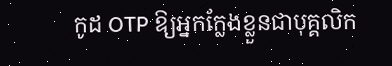កូដ OTP ឱ្យអ្នកក្លែងខ្លួនជាបុគ្គលិក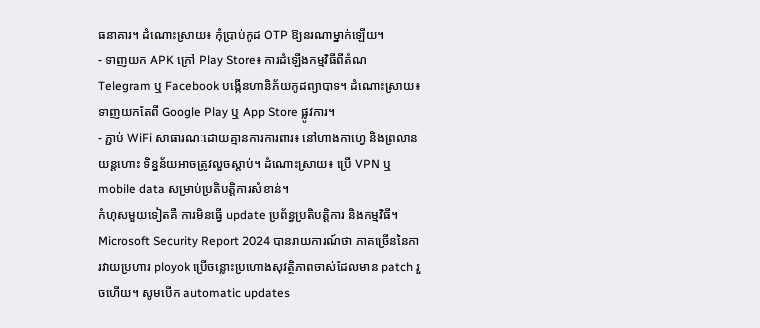ធនាគារ។ ដំណោះស្រាយ៖ កុំប្រាប់កូដ OTP ឱ្យនរណាម្នាក់ឡើយ។
- ទាញយក APK ក្រៅ Play Store៖ ការដំឡើងកម្មវិធីពីតំណ Telegram ឬ Facebook បង្កើនហានិភ័យកូដព្យាបាទ។ ដំណោះស្រាយ៖ ទាញយកតែពី Google Play ឬ App Store ផ្លូវការ។
- ភ្ជាប់ WiFi សាធារណៈដោយគ្មានការការពារ៖ នៅហាងកាហ្វេ និងព្រលានយន្តហោះ ទិន្នន័យអាចត្រូវលួចស្តាប់។ ដំណោះស្រាយ៖ ប្រើ VPN ឬ mobile data សម្រាប់ប្រតិបត្តិការសំខាន់។
កំហុសមួយទៀតគឺ ការមិនធ្វើ update ប្រព័ន្ធប្រតិបត្តិការ និងកម្មវិធី។ Microsoft Security Report 2024 បានរាយការណ៍ថា ភាគច្រើននៃការវាយប្រហារ ployok ប្រើចន្លោះប្រហោងសុវត្ថិភាពចាស់ដែលមាន patch រួចហើយ។ សូមបើក automatic updates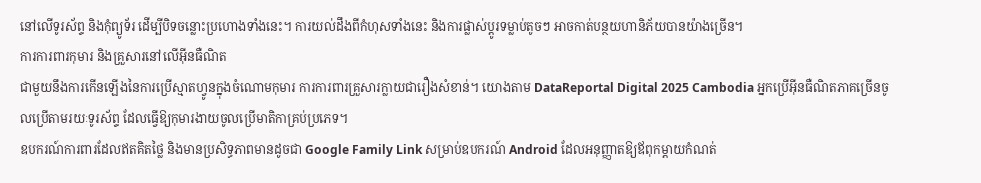នៅលើទូរស័ព្ទ និងកុំព្យូទ័រ ដើម្បីបិទចន្លោះប្រហោងទាំងនេះ។ ការយល់ដឹងពីកំហុសទាំងនេះ និងការផ្លាស់ប្តូរទម្លាប់តូចៗ អាចកាត់បន្ថយហានិភ័យបានយ៉ាងច្រើន។
ការការពារកុមារ និងគ្រួសារនៅលើអ៊ីនធឺណិត
ជាមួយនឹងការកើនឡើងនៃការប្រើស្មាតហ្វូនក្នុងចំណោមកុមារ ការការពារគ្រួសារក្លាយជារឿងសំខាន់។ យោងតាម DataReportal Digital 2025 Cambodia អ្នកប្រើអ៊ីនធឺណិតភាគច្រើនចូលប្រើតាមរយៈទូរស័ព្ទ ដែលធ្វើឱ្យកុមារងាយចូលប្រើមាតិកាគ្រប់ប្រភេទ។
ឧបករណ៍ការពារដែលឥតគិតថ្លៃ និងមានប្រសិទ្ធភាពមានដូចជា Google Family Link សម្រាប់ឧបករណ៍ Android ដែលអនុញ្ញាតឱ្យឪពុកម្តាយកំណត់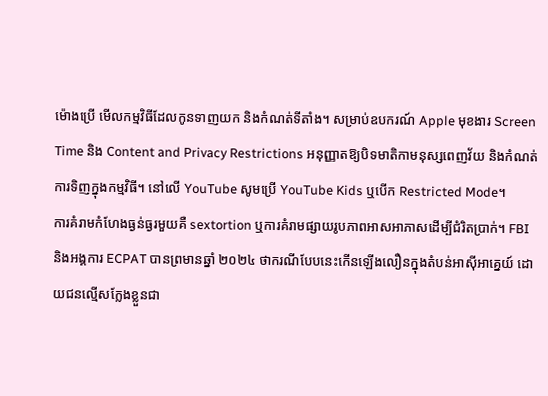ម៉ោងប្រើ មើលកម្មវិធីដែលកូនទាញយក និងកំណត់ទីតាំង។ សម្រាប់ឧបករណ៍ Apple មុខងារ Screen Time និង Content and Privacy Restrictions អនុញ្ញាតឱ្យបិទមាតិកាមនុស្សពេញវ័យ និងកំណត់ការទិញក្នុងកម្មវិធី។ នៅលើ YouTube សូមប្រើ YouTube Kids ឬបើក Restricted Mode។
ការគំរាមកំហែងធ្ងន់ធ្ងរមួយគឺ sextortion ឬការគំរាមផ្សាយរូបភាពអាសអាភាសដើម្បីជំរិតប្រាក់។ FBI និងអង្គការ ECPAT បានព្រមានឆ្នាំ ២០២៤ ថាករណីបែបនេះកើនឡើងលឿនក្នុងតំបន់អាស៊ីអាគ្នេយ៍ ដោយជនល្មើសក្លែងខ្លួនជា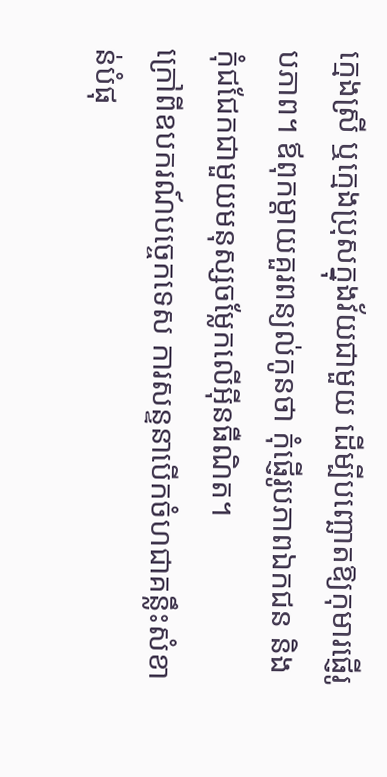ក្មេងស្រី ឬក្មេងប្រុសក្នុងវ័យជាមួយ ដើម្បីបញ្ឆោតឱ្យកុមារផ្ញើរូបភាព។ ឪពុកម្តាយគួរពន្យល់កូនថា កុំផ្ញើរូបភាពឯកជន និងកុំជជែកជាមួយមនុស្សចម្លែកលើអ៊ីនធឺណិត។
ក្រៅពីឧបករណ៍បច្ចេកទេស ការសន្ទនាបើកចំហជាគន្លឹះសំខាន់បំផុ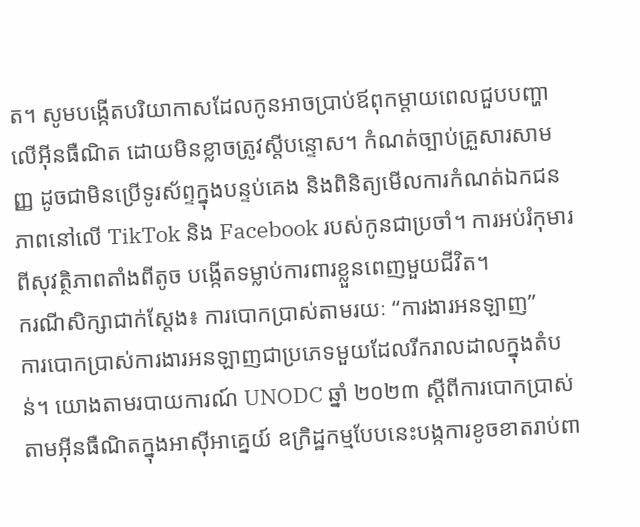ត។ សូមបង្កើតបរិយាកាសដែលកូនអាចប្រាប់ឪពុកម្តាយពេលជួបបញ្ហាលើអ៊ីនធឺណិត ដោយមិនខ្លាចត្រូវស្តីបន្ទោស។ កំណត់ច្បាប់គ្រួសារសាមញ្ញ ដូចជាមិនប្រើទូរស័ព្ទក្នុងបន្ទប់គេង និងពិនិត្យមើលការកំណត់ឯកជនភាពនៅលើ TikTok និង Facebook របស់កូនជាប្រចាំ។ ការអប់រំកុមារពីសុវត្ថិភាពតាំងពីតូច បង្កើតទម្លាប់ការពារខ្លួនពេញមួយជីវិត។
ករណីសិក្សាជាក់ស្តែង៖ ការបោកប្រាស់តាមរយៈ “ការងារអនឡាញ”
ការបោកប្រាស់ការងារអនឡាញជាប្រភេទមួយដែលរីករាលដាលក្នុងតំបន់។ យោងតាមរបាយការណ៍ UNODC ឆ្នាំ ២០២៣ ស្តីពីការបោកប្រាស់តាមអ៊ីនធឺណិតក្នុងអាស៊ីអាគ្នេយ៍ ឧក្រិដ្ឋកម្មបែបនេះបង្កការខូចខាតរាប់ពា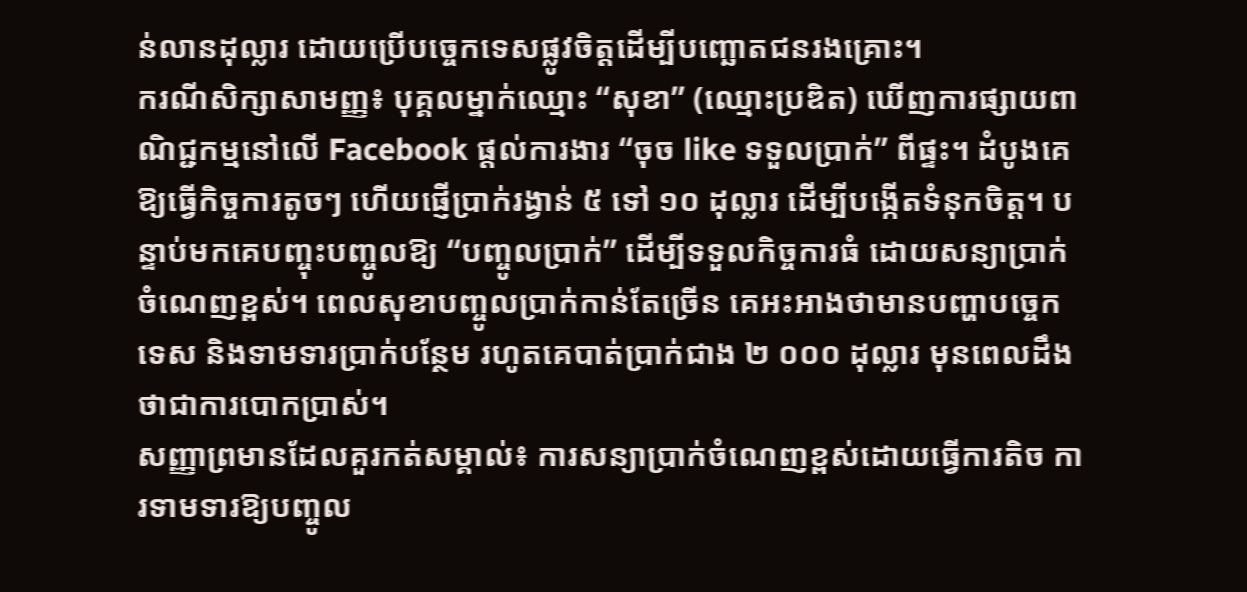ន់លានដុល្លារ ដោយប្រើបច្ចេកទេសផ្លូវចិត្តដើម្បីបញ្ឆោតជនរងគ្រោះ។
ករណីសិក្សាសាមញ្ញ៖ បុគ្គលម្នាក់ឈ្មោះ “សុខា” (ឈ្មោះប្រឌិត) ឃើញការផ្សាយពាណិជ្ជកម្មនៅលើ Facebook ផ្តល់ការងារ “ចុច like ទទួលប្រាក់” ពីផ្ទះ។ ដំបូងគេឱ្យធ្វើកិច្ចការតូចៗ ហើយផ្ញើប្រាក់រង្វាន់ ៥ ទៅ ១០ ដុល្លារ ដើម្បីបង្កើតទំនុកចិត្ត។ បន្ទាប់មកគេបញ្ចុះបញ្ចូលឱ្យ “បញ្ចូលប្រាក់” ដើម្បីទទួលកិច្ចការធំ ដោយសន្យាប្រាក់ចំណេញខ្ពស់។ ពេលសុខាបញ្ចូលប្រាក់កាន់តែច្រើន គេអះអាងថាមានបញ្ហាបច្ចេកទេស និងទាមទារប្រាក់បន្ថែម រហូតគេបាត់ប្រាក់ជាង ២ ០០០ ដុល្លារ មុនពេលដឹងថាជាការបោកប្រាស់។
សញ្ញាព្រមានដែលគួរកត់សម្គាល់៖ ការសន្យាប្រាក់ចំណេញខ្ពស់ដោយធ្វើការតិច ការទាមទារឱ្យបញ្ចូល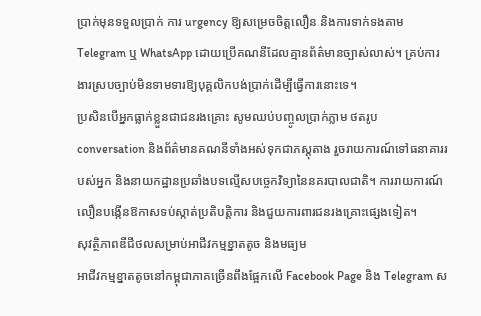ប្រាក់មុនទទួលប្រាក់ ការ urgency ឱ្យសម្រេចចិត្តលឿន និងការទាក់ទងតាម Telegram ឬ WhatsApp ដោយប្រើគណនីដែលគ្មានព័ត៌មានច្បាស់លាស់។ គ្រប់ការងារស្របច្បាប់មិនទាមទារឱ្យបុគ្គលិកបង់ប្រាក់ដើម្បីធ្វើការនោះទេ។
ប្រសិនបើអ្នកធ្លាក់ខ្លួនជាជនរងគ្រោះ សូមឈប់បញ្ចូលប្រាក់ភ្លាម ថតរូប conversation និងព័ត៌មានគណនីទាំងអស់ទុកជាភស្តុតាង រួចរាយការណ៍ទៅធនាគាររបស់អ្នក និងនាយកដ្ឋានប្រឆាំងបទល្មើសបច្ចេកវិទ្យានៃនគរបាលជាតិ។ ការរាយការណ៍លឿនបង្កើនឱកាសទប់ស្កាត់ប្រតិបត្តិការ និងជួយការពារជនរងគ្រោះផ្សេងទៀត។
សុវត្ថិភាពឌីជីថលសម្រាប់អាជីវកម្មខ្នាតតូច និងមធ្យម
អាជីវកម្មខ្នាតតូចនៅកម្ពុជាភាគច្រើនពឹងផ្អែកលើ Facebook Page និង Telegram ស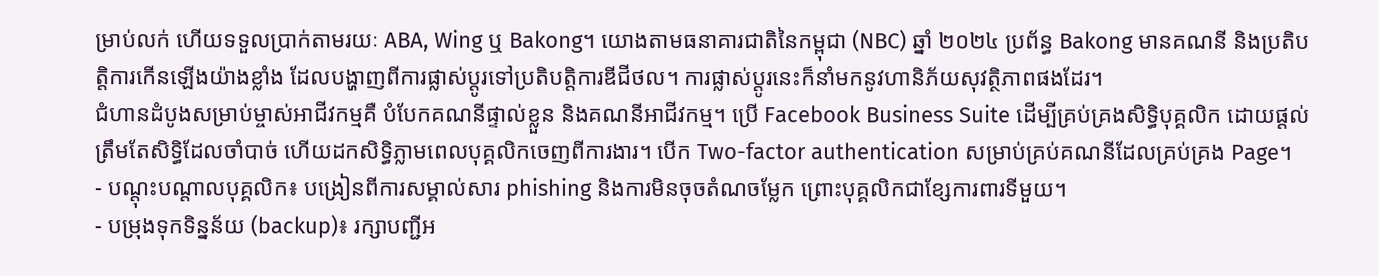ម្រាប់លក់ ហើយទទួលប្រាក់តាមរយៈ ABA, Wing ឬ Bakong។ យោងតាមធនាគារជាតិនៃកម្ពុជា (NBC) ឆ្នាំ ២០២៤ ប្រព័ន្ធ Bakong មានគណនី និងប្រតិបត្តិការកើនឡើងយ៉ាងខ្លាំង ដែលបង្ហាញពីការផ្លាស់ប្តូរទៅប្រតិបត្តិការឌីជីថល។ ការផ្លាស់ប្តូរនេះក៏នាំមកនូវហានិភ័យសុវត្ថិភាពផងដែរ។
ជំហានដំបូងសម្រាប់ម្ចាស់អាជីវកម្មគឺ បំបែកគណនីផ្ទាល់ខ្លួន និងគណនីអាជីវកម្ម។ ប្រើ Facebook Business Suite ដើម្បីគ្រប់គ្រងសិទ្ធិបុគ្គលិក ដោយផ្តល់ត្រឹមតែសិទ្ធិដែលចាំបាច់ ហើយដកសិទ្ធិភ្លាមពេលបុគ្គលិកចេញពីការងារ។ បើក Two-factor authentication សម្រាប់គ្រប់គណនីដែលគ្រប់គ្រង Page។
- បណ្តុះបណ្តាលបុគ្គលិក៖ បង្រៀនពីការសម្គាល់សារ phishing និងការមិនចុចតំណចម្លែក ព្រោះបុគ្គលិកជាខ្សែការពារទីមួយ។
- បម្រុងទុកទិន្នន័យ (backup)៖ រក្សាបញ្ជីអ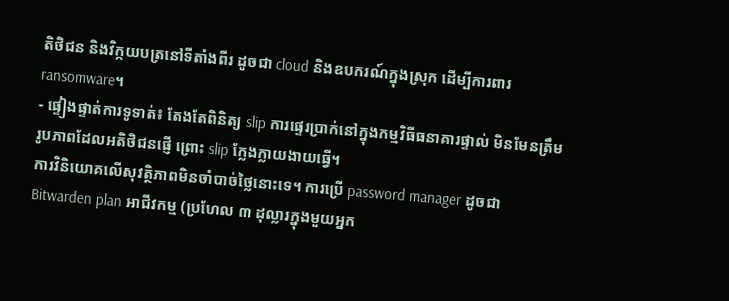តិថិជន និងវិក្កយបត្រនៅទីតាំងពីរ ដូចជា cloud និងឧបករណ៍ក្នុងស្រុក ដើម្បីការពារ ransomware។
- ផ្ទៀងផ្ទាត់ការទូទាត់៖ តែងតែពិនិត្យ slip ការផ្ទេរប្រាក់នៅក្នុងកម្មវិធីធនាគារផ្ទាល់ មិនមែនត្រឹមរូបភាពដែលអតិថិជនផ្ញើ ព្រោះ slip ក្លែងក្លាយងាយធ្វើ។
ការវិនិយោគលើសុវត្ថិភាពមិនចាំបាច់ថ្លៃនោះទេ។ ការប្រើ password manager ដូចជា Bitwarden plan អាជីវកម្ម (ប្រហែល ៣ ដុល្លារក្នុងមួយអ្នក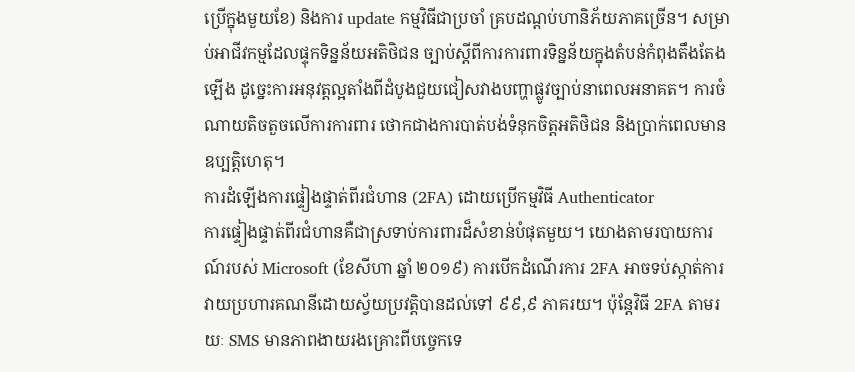ប្រើក្នុងមួយខែ) និងការ update កម្មវិធីជាប្រចាំ គ្របដណ្តប់ហានិភ័យភាគច្រើន។ សម្រាប់អាជីវកម្មដែលផ្ទុកទិន្នន័យអតិថិជន ច្បាប់ស្តីពីការការពារទិន្នន័យក្នុងតំបន់កំពុងតឹងតែងឡើង ដូច្នេះការអនុវត្តល្អតាំងពីដំបូងជួយជៀសវាងបញ្ហាផ្លូវច្បាប់នាពេលអនាគត។ ការចំណាយតិចតួចលើការការពារ ថោកជាងការបាត់បង់ទំនុកចិត្តអតិថិជន និងប្រាក់ពេលមានឧប្បត្តិហេតុ។
ការដំឡើងការផ្ទៀងផ្ទាត់ពីរជំហាន (2FA) ដោយប្រើកម្មវិធី Authenticator
ការផ្ទៀងផ្ទាត់ពីរជំហានគឺជាស្រទាប់ការពារដ៏សំខាន់បំផុតមួយ។ យោងតាមរបាយការណ៍របស់ Microsoft (ខែសីហា ឆ្នាំ ២០១៩) ការបើកដំណើរការ 2FA អាចទប់ស្កាត់ការវាយប្រហារគណនីដោយស្វ័យប្រវត្តិបានដល់ទៅ ៩៩,៩ ភាគរយ។ ប៉ុន្តែវិធី 2FA តាមរយៈ SMS មានភាពងាយរងគ្រោះពីបច្ចេកទេ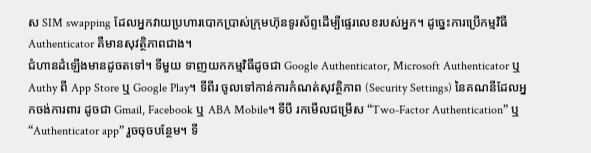ស SIM swapping ដែលអ្នកវាយប្រហារបោកប្រាស់ក្រុមហ៊ុនទូរស័ព្ទដើម្បីផ្ទេរលេខរបស់អ្នក។ ដូច្នេះការប្រើកម្មវិធី Authenticator គឺមានសុវត្ថិភាពជាង។
ជំហានដំឡើងមានដូចតទៅ។ ទីមួយ ទាញយកកម្មវិធីដូចជា Google Authenticator, Microsoft Authenticator ឬ Authy ពី App Store ឬ Google Play។ ទីពីរ ចូលទៅកាន់ការកំណត់សុវត្ថិភាព (Security Settings) នៃគណនីដែលអ្នកចង់ការពារ ដូចជា Gmail, Facebook ឬ ABA Mobile។ ទីបី រកមើលជម្រើស “Two-Factor Authentication” ឬ “Authenticator app” រួចចុចបន្ថែម។ ទី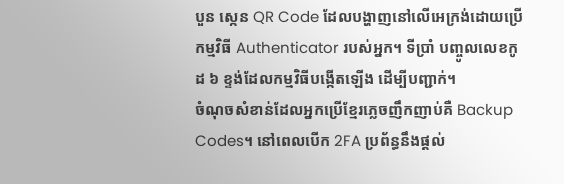បួន ស្កេន QR Code ដែលបង្ហាញនៅលើអេក្រង់ដោយប្រើកម្មវិធី Authenticator របស់អ្នក។ ទីប្រាំ បញ្ចូលលេខកូដ ៦ ខ្ទង់ដែលកម្មវិធីបង្កើតឡើង ដើម្បីបញ្ជាក់។
ចំណុចសំខាន់ដែលអ្នកប្រើខ្មែរភ្លេចញឹកញាប់គឺ Backup Codes។ នៅពេលបើក 2FA ប្រព័ន្ធនឹងផ្តល់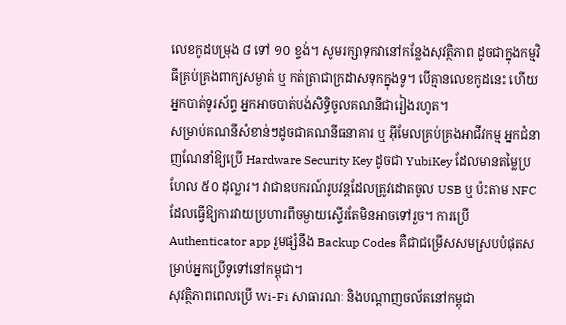លេខកូដបម្រុង ៨ ទៅ ១០ ខ្ទង់។ សូមរក្សាទុកវានៅកន្លែងសុវត្ថិភាព ដូចជាក្នុងកម្មវិធីគ្រប់គ្រងពាក្យសម្ងាត់ ឬ កត់ត្រាជាក្រដាសទុកក្នុងទូ។ បើគ្មានលេខកូដនេះ ហើយអ្នកបាត់ទូរស័ព្ទ អ្នកអាចបាត់បង់សិទ្ធិចូលគណនីជារៀងរហូត។
សម្រាប់គណនីសំខាន់ៗដូចជាគណនីធនាគារ ឬ អ៊ីមែលគ្រប់គ្រងអាជីវកម្ម អ្នកជំនាញណែនាំឱ្យប្រើ Hardware Security Key ដូចជា YubiKey ដែលមានតម្លៃប្រហែល ៥០ ដុល្លារ។ វាជាឧបករណ៍រូបវន្តដែលត្រូវដោតចូល USB ឬ ប៉ះតាម NFC ដែលធ្វើឱ្យការវាយប្រហារពីចម្ងាយស្ទើរតែមិនអាចទៅរួច។ ការប្រើ Authenticator app រួមផ្សំនឹង Backup Codes គឺជាជម្រើសសមស្របបំផុតសម្រាប់អ្នកប្រើទូទៅនៅកម្ពុជា។
សុវត្ថិភាពពេលប្រើ Wi-Fi សាធារណៈ និងបណ្តាញចល័តនៅកម្ពុជា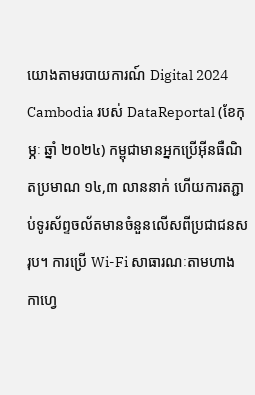យោងតាមរបាយការណ៍ Digital 2024 Cambodia របស់ DataReportal (ខែកុម្ភៈ ឆ្នាំ ២០២៤) កម្ពុជាមានអ្នកប្រើអ៊ីនធឺណិតប្រមាណ ១៤,៣ លាននាក់ ហើយការតភ្ជាប់ទូរស័ព្ទចល័តមានចំនួនលើសពីប្រជាជនសរុប។ ការប្រើ Wi-Fi សាធារណៈតាមហាងកាហ្វេ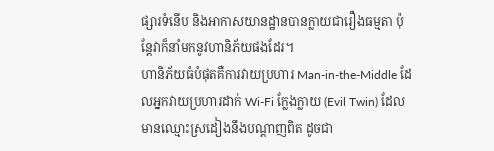ផ្សារទំនើប និងអាកាសយានដ្ឋានបានក្លាយជារឿងធម្មតា ប៉ុន្តែវាក៏នាំមកនូវហានិភ័យផងដែរ។
ហានិភ័យធំបំផុតគឺការវាយប្រហារ Man-in-the-Middle ដែលអ្នកវាយប្រហារដាក់ Wi-Fi ក្លែងក្លាយ (Evil Twin) ដែលមានឈ្មោះស្រដៀងនឹងបណ្តាញពិត ដូចជា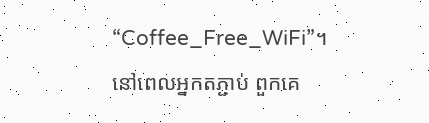“Coffee_Free_WiFi”។ នៅពេលអ្នកតភ្ជាប់ ពួកគេ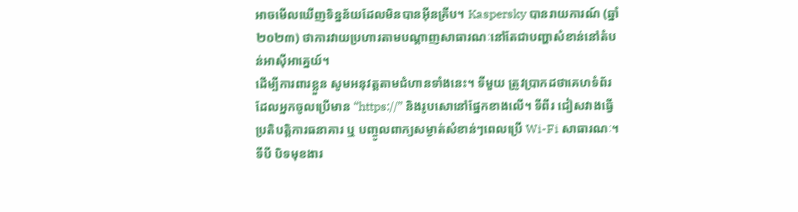អាចមើលឃើញទិន្នន័យដែលមិនបានអ៊ីនគ្រីប។ Kaspersky បានរាយការណ៍ (ឆ្នាំ ២០២៣) ថាការវាយប្រហារតាមបណ្តាញសាធារណៈនៅតែជាបញ្ហាសំខាន់នៅតំបន់អាស៊ីអាគ្នេយ៍។
ដើម្បីការពារខ្លួន សូមអនុវត្តតាមជំហានទាំងនេះ។ ទីមួយ ត្រូវប្រាកដថាគេហទំព័រដែលអ្នកចូលប្រើមាន “https://” និងរូបសោនៅផ្នែកខាងលើ។ ទីពីរ ជៀសវាងធ្វើប្រតិបត្តិការធនាគារ ឬ បញ្ចូលពាក្យសម្ងាត់សំខាន់ៗពេលប្រើ Wi-Fi សាធារណៈ។ ទីបី បិទមុខងារ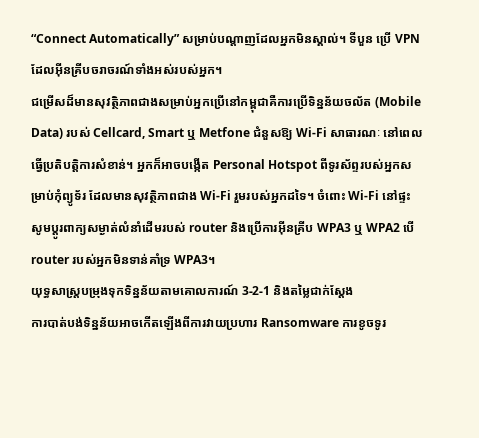“Connect Automatically” សម្រាប់បណ្តាញដែលអ្នកមិនស្គាល់។ ទីបួន ប្រើ VPN ដែលអ៊ីនគ្រីបចរាចរណ៍ទាំងអស់របស់អ្នក។
ជម្រើសដ៏មានសុវត្ថិភាពជាងសម្រាប់អ្នកប្រើនៅកម្ពុជាគឺការប្រើទិន្នន័យចល័ត (Mobile Data) របស់ Cellcard, Smart ឬ Metfone ជំនួសឱ្យ Wi-Fi សាធារណៈ នៅពេលធ្វើប្រតិបត្តិការសំខាន់។ អ្នកក៏អាចបង្កើត Personal Hotspot ពីទូរស័ព្ទរបស់អ្នកសម្រាប់កុំព្យូទ័រ ដែលមានសុវត្ថិភាពជាង Wi-Fi រួមរបស់អ្នកដទៃ។ ចំពោះ Wi-Fi នៅផ្ទះ សូមប្តូរពាក្យសម្ងាត់លំនាំដើមរបស់ router និងប្រើការអ៊ីនគ្រីប WPA3 ឬ WPA2 បើ router របស់អ្នកមិនទាន់គាំទ្រ WPA3។
យុទ្ធសាស្ត្របម្រុងទុកទិន្នន័យតាមគោលការណ៍ 3-2-1 និងតម្លៃជាក់ស្តែង
ការបាត់បង់ទិន្នន័យអាចកើតឡើងពីការវាយប្រហារ Ransomware ការខូចទូរ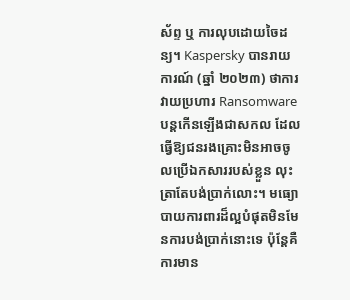ស័ព្ទ ឬ ការលុបដោយចៃដន្យ។ Kaspersky បានរាយការណ៍ (ឆ្នាំ ២០២៣) ថាការវាយប្រហារ Ransomware បន្តកើនឡើងជាសកល ដែលធ្វើឱ្យជនរងគ្រោះមិនអាចចូលប្រើឯកសាររបស់ខ្លួន លុះត្រាតែបង់ប្រាក់លោះ។ មធ្យោបាយការពារដ៏ល្អបំផុតមិនមែនការបង់ប្រាក់នោះទេ ប៉ុន្តែគឺការមាន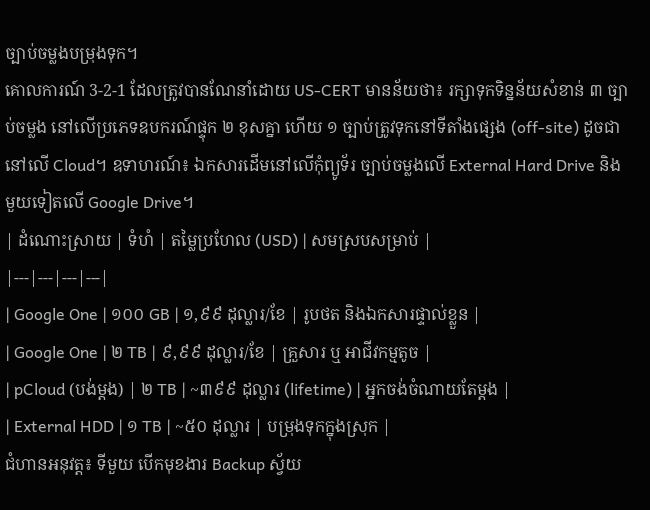ច្បាប់ចម្លងបម្រុងទុក។
គោលការណ៍ 3-2-1 ដែលត្រូវបានណែនាំដោយ US-CERT មានន័យថា៖ រក្សាទុកទិន្នន័យសំខាន់ ៣ ច្បាប់ចម្លង នៅលើប្រភេទឧបករណ៍ផ្ទុក ២ ខុសគ្នា ហើយ ១ ច្បាប់ត្រូវទុកនៅទីតាំងផ្សេង (off-site) ដូចជានៅលើ Cloud។ ឧទាហរណ៍៖ ឯកសារដើមនៅលើកុំព្យូទ័រ ច្បាប់ចម្លងលើ External Hard Drive និងមួយទៀតលើ Google Drive។
| ដំណោះស្រាយ | ទំហំ | តម្លៃប្រហែល (USD) | សមស្របសម្រាប់ |
|---|---|---|---|
| Google One | ១០០ GB | ១,៩៩ ដុល្លារ/ខែ | រូបថត និងឯកសារផ្ទាល់ខ្លួន |
| Google One | ២ TB | ៩,៩៩ ដុល្លារ/ខែ | គ្រួសារ ឬ អាជីវកម្មតូច |
| pCloud (បង់ម្តង) | ២ TB | ~៣៩៩ ដុល្លារ (lifetime) | អ្នកចង់ចំណាយតែម្តង |
| External HDD | ១ TB | ~៥០ ដុល្លារ | បម្រុងទុកក្នុងស្រុក |
ជំហានអនុវត្ត៖ ទីមួយ បើកមុខងារ Backup ស្វ័យ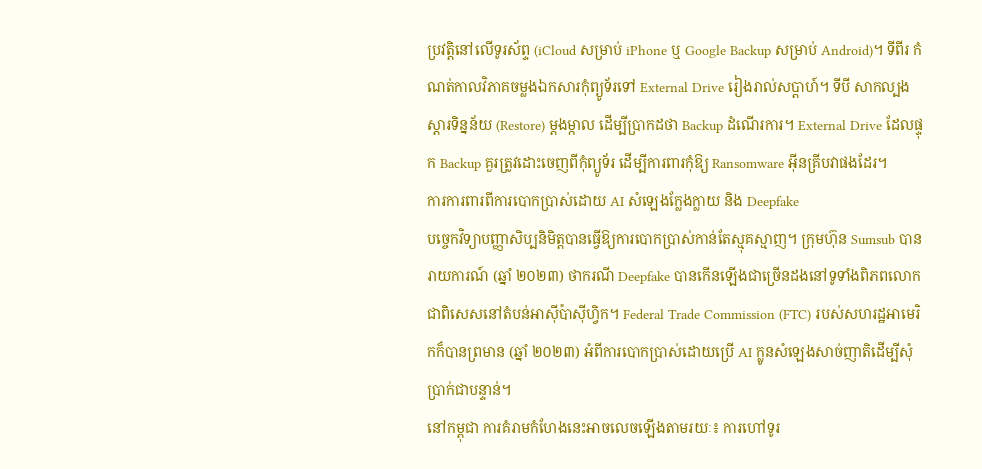ប្រវត្តិនៅលើទូរស័ព្ទ (iCloud សម្រាប់ iPhone ឬ Google Backup សម្រាប់ Android)។ ទីពីរ កំណត់កាលវិភាគចម្លងឯកសារកុំព្យូទ័រទៅ External Drive រៀងរាល់សប្តាហ៍។ ទីបី សាកល្បងស្ដារទិន្នន័យ (Restore) ម្តងម្កាល ដើម្បីប្រាកដថា Backup ដំណើរការ។ External Drive ដែលផ្ទុក Backup គួរត្រូវដោះចេញពីកុំព្យូទ័រ ដើម្បីការពារកុំឱ្យ Ransomware អ៊ីនគ្រីបវាផងដែរ។
ការការពារពីការបោកប្រាស់ដោយ AI សំឡេងក្លែងក្លាយ និង Deepfake
បច្ចេកវិទ្យាបញ្ញាសិប្បនិមិត្តបានធ្វើឱ្យការបោកប្រាស់កាន់តែស្មុគស្មាញ។ ក្រុមហ៊ុន Sumsub បានរាយការណ៍ (ឆ្នាំ ២០២៣) ថាករណី Deepfake បានកើនឡើងជាច្រើនដងនៅទូទាំងពិភពលោក ជាពិសេសនៅតំបន់អាស៊ីប៉ាស៊ីហ្វិក។ Federal Trade Commission (FTC) របស់សហរដ្ឋអាមេរិកក៏បានព្រមាន (ឆ្នាំ ២០២៣) អំពីការបោកប្រាស់ដោយប្រើ AI ក្លូនសំឡេងសាច់ញាតិដើម្បីសុំប្រាក់ជាបន្ទាន់។
នៅកម្ពុជា ការគំរាមកំហែងនេះអាចលេចឡើងតាមរយៈ៖ ការហៅទូរ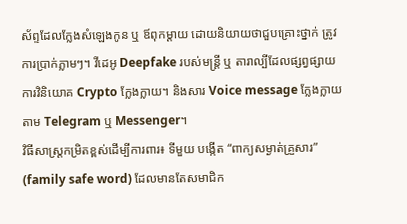ស័ព្ទដែលក្លែងសំឡេងកូន ឬ ឪពុកម្តាយ ដោយនិយាយថាជួបគ្រោះថ្នាក់ ត្រូវការប្រាក់ភ្លាមៗ។ វីដេអូ Deepfake របស់មន្ត្រី ឬ តារាល្បីដែលផ្សព្វផ្សាយការវិនិយោគ Crypto ក្លែងក្លាយ។ និងសារ Voice message ក្លែងក្លាយតាម Telegram ឬ Messenger។
វិធីសាស្ត្រកម្រិតខ្ពស់ដើម្បីការពារ៖ ទីមួយ បង្កើត “ពាក្យសម្ងាត់គ្រួសារ” (family safe word) ដែលមានតែសមាជិក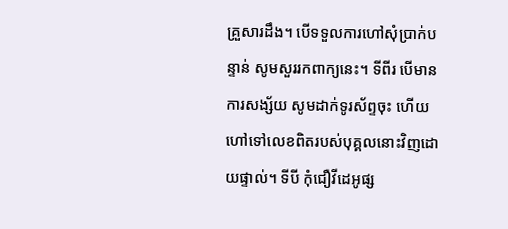គ្រួសារដឹង។ បើទទួលការហៅសុំប្រាក់បន្ទាន់ សូមសួររកពាក្យនេះ។ ទីពីរ បើមានការសង្ស័យ សូមដាក់ទូរស័ព្ទចុះ ហើយហៅទៅលេខពិតរបស់បុគ្គលនោះវិញដោយផ្ទាល់។ ទីបី កុំជឿវីដេអូផ្ស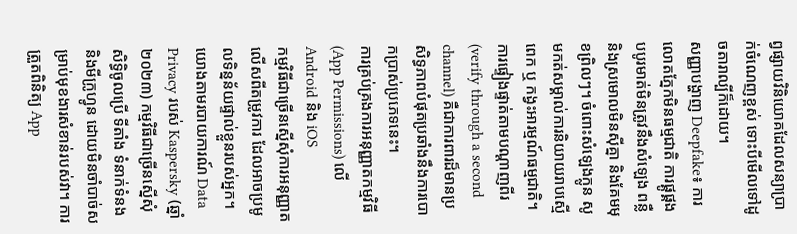ព្វផ្សាយវិនិយោគដែលសន្យាប្រាក់ចំណេញខ្ពស់ ទោះបីមើលទៅដូចតារាល្បីក៏ដោយ។
សញ្ញាបង្ហាញ Deepfake៖ ការលោតភ្នែកមិនធម្មជាតិ ការផ្គូផ្គងបបូរមាត់មិនត្រូវនឹងសំឡេង ពន្លឺ និងស្រមោលមិនស៊ីគ្នា និងគែមមុខព្រិលៗ។ ចំពោះសំឡេងក្លូន សូមកត់សម្គាល់ការនិយាយរាបស្មើពេក ឬ កង្វះអារម្មណ៍ធម្មជាតិ។ ការផ្ទៀងផ្ទាត់តាមបណ្តាញពីរ (verify through a second channel) គឺជាការពារដ៏មានប្រសិទ្ធភាពបំផុតប្រឆាំងនឹងការបោកប្រាស់ប្រភេទនេះ។
ការគ្រប់គ្រងការអនុញ្ញាតកម្មវិធី (App Permissions) លើ Android និង iOS
កម្មវិធីជាច្រើនស្នើសុំការអនុញ្ញាតលើសពីតម្រូវការ ដែលអាចប្រមូលទិន្នន័យផ្ទាល់ខ្លួនរបស់អ្នក។ យោងតាមរបាយការណ៍ Data Privacy របស់ Kaspersky (ឆ្នាំ ២០២៣) កម្មវិធីជាច្រើនស្នើសុំសិទ្ធិចូលប្រើ ទីតាំង ទំនាក់ទំនង និងមីក្រូហ្វូន ដោយមិនចាំបាច់សម្រាប់មុខងារសំខាន់របស់វា។ ការត្រួតពិនិត្យ App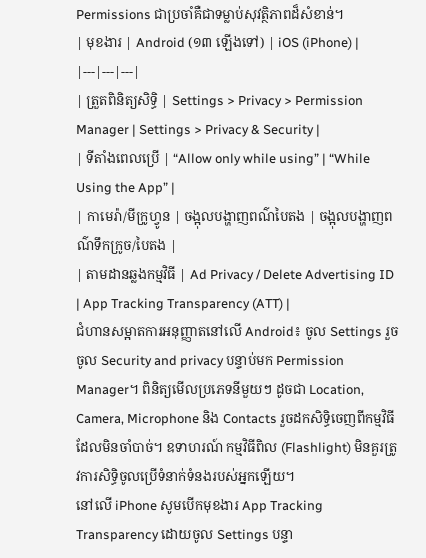Permissions ជាប្រចាំគឺជាទម្លាប់សុវត្ថិភាពដ៏សំខាន់។
| មុខងារ | Android (១៣ ឡើងទៅ) | iOS (iPhone) |
|---|---|---|
| ត្រួតពិនិត្យសិទ្ធិ | Settings > Privacy > Permission Manager | Settings > Privacy & Security |
| ទីតាំងពេលប្រើ | “Allow only while using” | “While Using the App” |
| កាមេរ៉ា/មីក្រូហ្វូន | ចង្អុលបង្ហាញពណ៌បៃតង | ចង្អុលបង្ហាញពណ៌ទឹកក្រូច/បៃតង |
| តាមដានឆ្លងកម្មវិធី | Ad Privacy / Delete Advertising ID | App Tracking Transparency (ATT) |
ជំហានសម្អាតការអនុញ្ញាតនៅលើ Android៖ ចូល Settings រួចចូល Security and privacy បន្ទាប់មក Permission Manager។ ពិនិត្យមើលប្រភេទនីមួយៗ ដូចជា Location, Camera, Microphone និង Contacts រួចដកសិទ្ធិចេញពីកម្មវិធីដែលមិនចាំបាច់។ ឧទាហរណ៍ កម្មវិធីពិល (Flashlight) មិនគួរត្រូវការសិទ្ធិចូលប្រើទំនាក់ទំនងរបស់អ្នកឡើយ។
នៅលើ iPhone សូមបើកមុខងារ App Tracking Transparency ដោយចូល Settings បន្ទា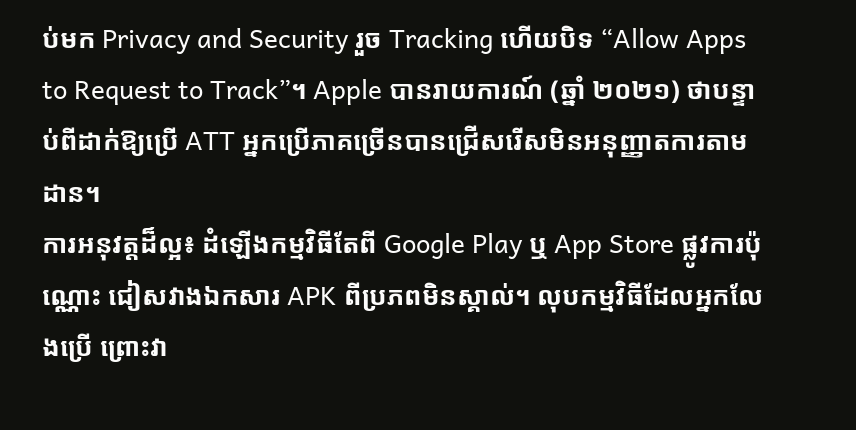ប់មក Privacy and Security រួច Tracking ហើយបិទ “Allow Apps to Request to Track”។ Apple បានរាយការណ៍ (ឆ្នាំ ២០២១) ថាបន្ទាប់ពីដាក់ឱ្យប្រើ ATT អ្នកប្រើភាគច្រើនបានជ្រើសរើសមិនអនុញ្ញាតការតាមដាន។
ការអនុវត្តដ៏ល្អ៖ ដំឡើងកម្មវិធីតែពី Google Play ឬ App Store ផ្លូវការប៉ុណ្ណោះ ជៀសវាងឯកសារ APK ពីប្រភពមិនស្គាល់។ លុបកម្មវិធីដែលអ្នកលែងប្រើ ព្រោះវា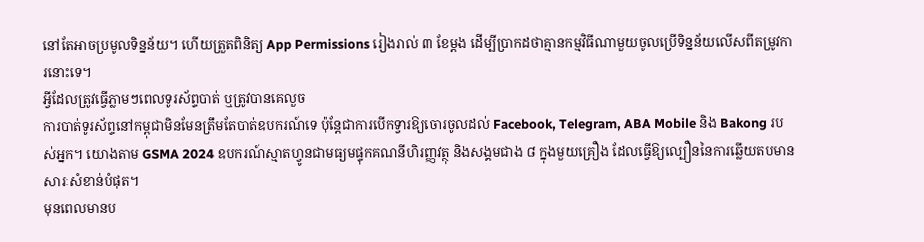នៅតែអាចប្រមូលទិន្នន័យ។ ហើយត្រួតពិនិត្យ App Permissions រៀងរាល់ ៣ ខែម្តង ដើម្បីប្រាកដថាគ្មានកម្មវិធីណាមួយចូលប្រើទិន្នន័យលើសពីតម្រូវការនោះទេ។
អ្វីដែលត្រូវធ្វើភ្លាមៗពេលទូរស័ព្ទបាត់ ឬត្រូវបានគេលួច
ការបាត់ទូរស័ព្ទនៅកម្ពុជាមិនមែនត្រឹមតែបាត់ឧបករណ៍ទេ ប៉ុន្តែជាការបើកទ្វារឱ្យចោរចូលដល់ Facebook, Telegram, ABA Mobile និង Bakong របស់អ្នក។ យោងតាម GSMA 2024 ឧបករណ៍ស្មាតហ្វូនជាមធ្យមផ្ទុកគណនីហិរញ្ញវត្ថុ និងសង្គមជាង ៨ ក្នុងមួយគ្រឿង ដែលធ្វើឱ្យល្បឿននៃការឆ្លើយតបមានសារៈសំខាន់បំផុត។
មុនពេលមានប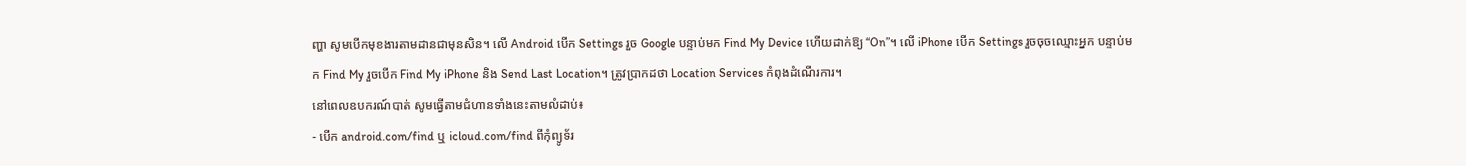ញ្ហា សូមបើកមុខងារតាមដានជាមុនសិន។ លើ Android បើក Settings រួច Google បន្ទាប់មក Find My Device ហើយដាក់ឱ្យ “On”។ លើ iPhone បើក Settings រួចចុចឈ្មោះអ្នក បន្ទាប់មក Find My រួចបើក Find My iPhone និង Send Last Location។ ត្រូវប្រាកដថា Location Services កំពុងដំណើរការ។
នៅពេលឧបករណ៍បាត់ សូមធ្វើតាមជំហានទាំងនេះតាមលំដាប់៖
- បើក android.com/find ឬ icloud.com/find ពីកុំព្យូទ័រ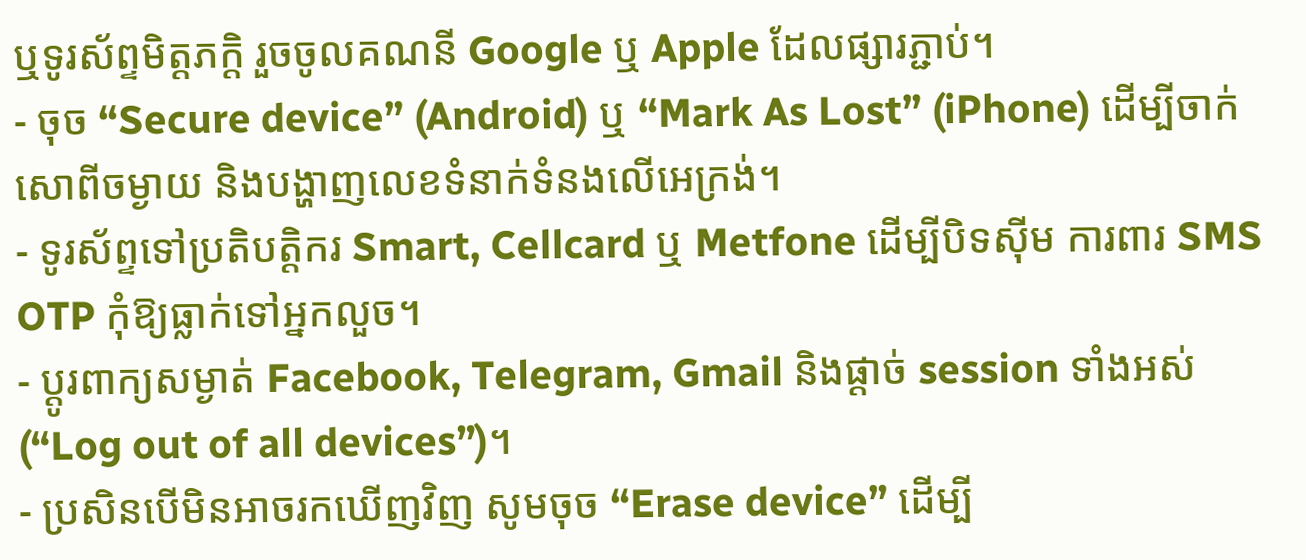ឬទូរស័ព្ទមិត្តភក្តិ រួចចូលគណនី Google ឬ Apple ដែលផ្សារភ្ជាប់។
- ចុច “Secure device” (Android) ឬ “Mark As Lost” (iPhone) ដើម្បីចាក់សោពីចម្ងាយ និងបង្ហាញលេខទំនាក់ទំនងលើអេក្រង់។
- ទូរស័ព្ទទៅប្រតិបត្តិករ Smart, Cellcard ឬ Metfone ដើម្បីបិទស៊ីម ការពារ SMS OTP កុំឱ្យធ្លាក់ទៅអ្នកលួច។
- ប្តូរពាក្យសម្ងាត់ Facebook, Telegram, Gmail និងផ្តាច់ session ទាំងអស់ (“Log out of all devices”)។
- ប្រសិនបើមិនអាចរកឃើញវិញ សូមចុច “Erase device” ដើម្បី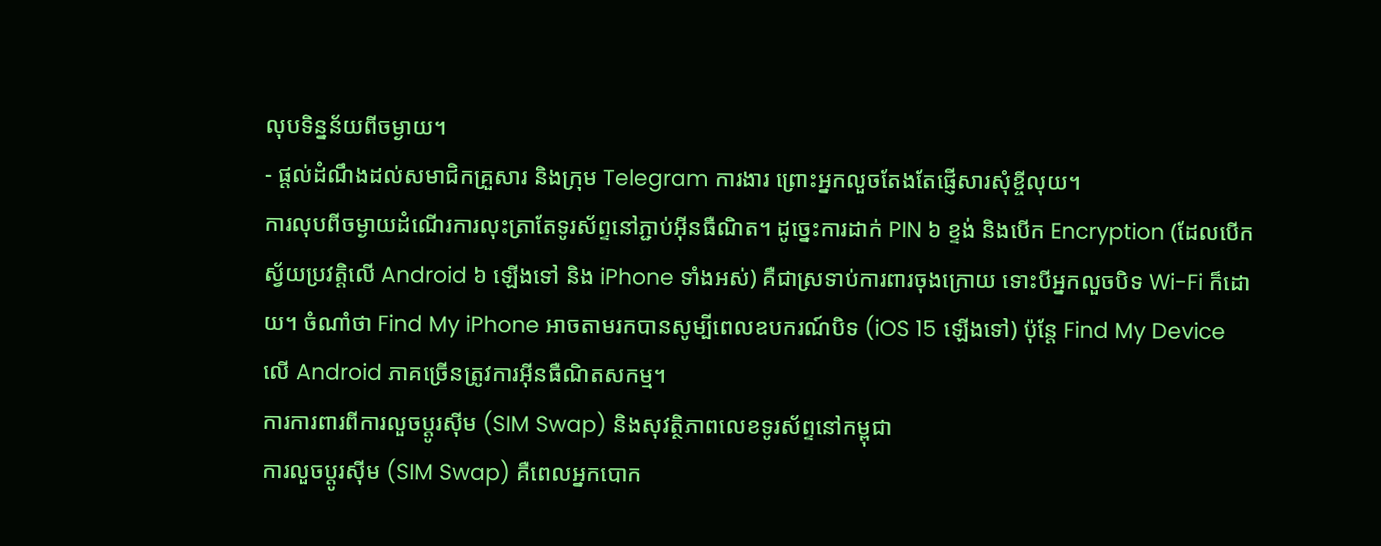លុបទិន្នន័យពីចម្ងាយ។
- ផ្តល់ដំណឹងដល់សមាជិកគ្រួសារ និងក្រុម Telegram ការងារ ព្រោះអ្នកលួចតែងតែផ្ញើសារសុំខ្ចីលុយ។
ការលុបពីចម្ងាយដំណើរការលុះត្រាតែទូរស័ព្ទនៅភ្ជាប់អ៊ីនធឺណិត។ ដូច្នេះការដាក់ PIN ៦ ខ្ទង់ និងបើក Encryption (ដែលបើកស្វ័យប្រវត្តិលើ Android ៦ ឡើងទៅ និង iPhone ទាំងអស់) គឺជាស្រទាប់ការពារចុងក្រោយ ទោះបីអ្នកលួចបិទ Wi-Fi ក៏ដោយ។ ចំណាំថា Find My iPhone អាចតាមរកបានសូម្បីពេលឧបករណ៍បិទ (iOS 15 ឡើងទៅ) ប៉ុន្តែ Find My Device លើ Android ភាគច្រើនត្រូវការអ៊ីនធឺណិតសកម្ម។
ការការពារពីការលួចប្តូរស៊ីម (SIM Swap) និងសុវត្ថិភាពលេខទូរស័ព្ទនៅកម្ពុជា
ការលួចប្តូរស៊ីម (SIM Swap) គឺពេលអ្នកបោក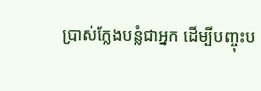ប្រាស់ក្លែងបន្លំជាអ្នក ដើម្បីបញ្ចុះប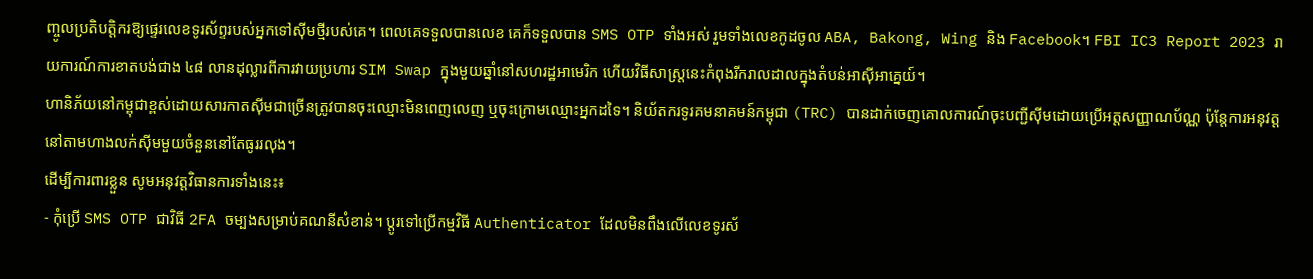ញ្ចូលប្រតិបត្តិករឱ្យផ្ទេរលេខទូរស័ព្ទរបស់អ្នកទៅស៊ីមថ្មីរបស់គេ។ ពេលគេទទួលបានលេខ គេក៏ទទួលបាន SMS OTP ទាំងអស់ រួមទាំងលេខកូដចូល ABA, Bakong, Wing និង Facebook។ FBI IC3 Report 2023 រាយការណ៍ការខាតបង់ជាង ៤៨ លានដុល្លារពីការវាយប្រហារ SIM Swap ក្នុងមួយឆ្នាំនៅសហរដ្ឋអាមេរិក ហើយវិធីសាស្ត្រនេះកំពុងរីករាលដាលក្នុងតំបន់អាស៊ីអាគ្នេយ៍។
ហានិភ័យនៅកម្ពុជាខ្ពស់ដោយសារកាតស៊ីមជាច្រើនត្រូវបានចុះឈ្មោះមិនពេញលេញ ឬចុះក្រោមឈ្មោះអ្នកដទៃ។ និយ័តករទូរគមនាគមន៍កម្ពុជា (TRC) បានដាក់ចេញគោលការណ៍ចុះបញ្ជីស៊ីមដោយប្រើអត្តសញ្ញាណប័ណ្ណ ប៉ុន្តែការអនុវត្តនៅតាមហាងលក់ស៊ីមមួយចំនួននៅតែធូររលុង។
ដើម្បីការពារខ្លួន សូមអនុវត្តវិធានការទាំងនេះ៖
- កុំប្រើ SMS OTP ជាវិធី 2FA ចម្បងសម្រាប់គណនីសំខាន់។ ប្តូរទៅប្រើកម្មវិធី Authenticator ដែលមិនពឹងលើលេខទូរស័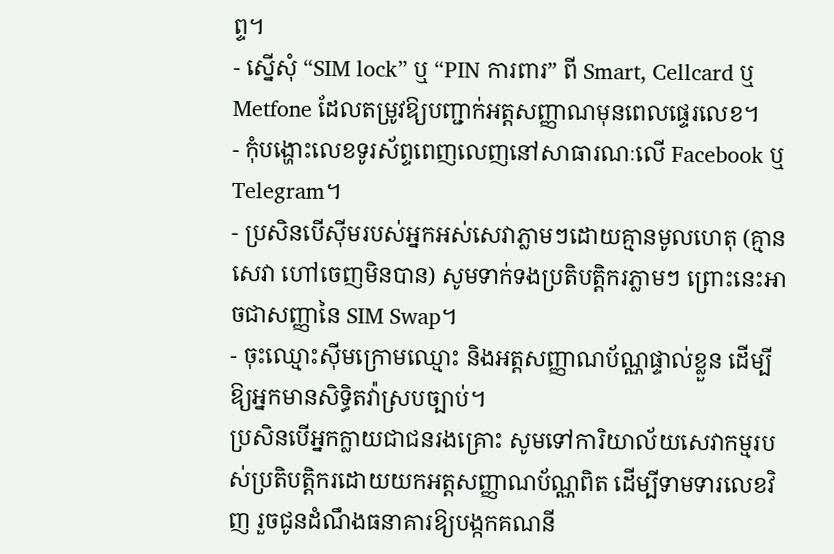ព្ទ។
- ស្នើសុំ “SIM lock” ឬ “PIN ការពារ” ពី Smart, Cellcard ឬ Metfone ដែលតម្រូវឱ្យបញ្ជាក់អត្តសញ្ញាណមុនពេលផ្ទេរលេខ។
- កុំបង្ហោះលេខទូរស័ព្ទពេញលេញនៅសាធារណៈលើ Facebook ឬ Telegram។
- ប្រសិនបើស៊ីមរបស់អ្នកអស់សេវាភ្លាមៗដោយគ្មានមូលហេតុ (គ្មានសេវា ហៅចេញមិនបាន) សូមទាក់ទងប្រតិបត្តិករភ្លាមៗ ព្រោះនេះអាចជាសញ្ញានៃ SIM Swap។
- ចុះឈ្មោះស៊ីមក្រោមឈ្មោះ និងអត្តសញ្ញាណប័ណ្ណផ្ទាល់ខ្លួន ដើម្បីឱ្យអ្នកមានសិទ្ធិតវ៉ាស្របច្បាប់។
ប្រសិនបើអ្នកក្លាយជាជនរងគ្រោះ សូមទៅការិយាល័យសេវាកម្មរបស់ប្រតិបត្តិករដោយយកអត្តសញ្ញាណប័ណ្ណពិត ដើម្បីទាមទារលេខវិញ រួចជូនដំណឹងធនាគារឱ្យបង្កកគណនី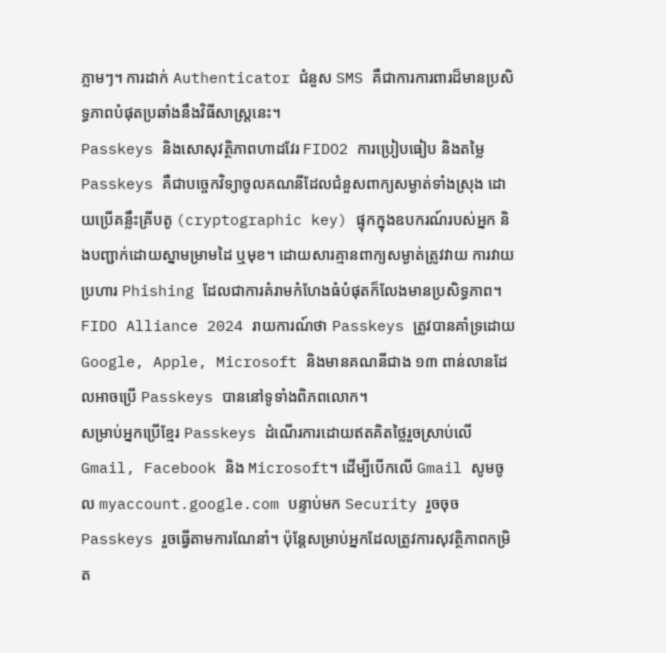ភ្លាមៗ។ ការដាក់ Authenticator ជំនួស SMS គឺជាការការពារដ៏មានប្រសិទ្ធភាពបំផុតប្រឆាំងនឹងវិធីសាស្ត្រនេះ។
Passkeys និងសោសុវត្ថិភាពហាដវែរ FIDO2 ការប្រៀបធៀប និងតម្លៃ
Passkeys គឺជាបច្ចេកវិទ្យាចូលគណនីដែលជំនួសពាក្យសម្ងាត់ទាំងស្រុង ដោយប្រើគន្លឹះគ្រីបតូ (cryptographic key) ផ្ទុកក្នុងឧបករណ៍របស់អ្នក និងបញ្ជាក់ដោយស្នាមម្រាមដៃ ឬមុខ។ ដោយសារគ្មានពាក្យសម្ងាត់ត្រូវវាយ ការវាយប្រហារ Phishing ដែលជាការគំរាមកំហែងធំបំផុតក៏លែងមានប្រសិទ្ធភាព។ FIDO Alliance 2024 រាយការណ៍ថា Passkeys ត្រូវបានគាំទ្រដោយ Google, Apple, Microsoft និងមានគណនីជាង ១៣ ពាន់លានដែលអាចប្រើ Passkeys បាននៅទូទាំងពិភពលោក។
សម្រាប់អ្នកប្រើខ្មែរ Passkeys ដំណើរការដោយឥតគិតថ្លៃរួចស្រាប់លើ Gmail, Facebook និង Microsoft។ ដើម្បីបើកលើ Gmail សូមចូល myaccount.google.com បន្ទាប់មក Security រួចចុច Passkeys រួចធ្វើតាមការណែនាំ។ ប៉ុន្តែសម្រាប់អ្នកដែលត្រូវការសុវត្ថិភាពកម្រិត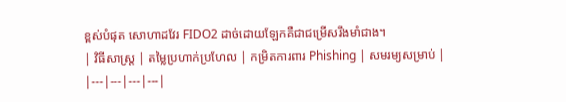ខ្ពស់បំផុត សោហាដវែរ FIDO2 ដាច់ដោយឡែកគឺជាជម្រើសរឹងមាំជាង។
| វិធីសាស្ត្រ | តម្លៃប្រហាក់ប្រហែល | កម្រិតការពារ Phishing | សមរម្យសម្រាប់ |
|---|---|---|---|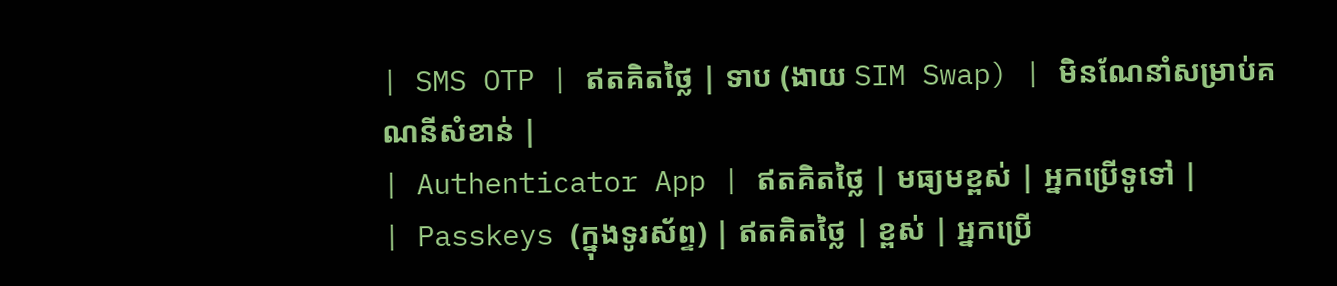| SMS OTP | ឥតគិតថ្លៃ | ទាប (ងាយ SIM Swap) | មិនណែនាំសម្រាប់គណនីសំខាន់ |
| Authenticator App | ឥតគិតថ្លៃ | មធ្យមខ្ពស់ | អ្នកប្រើទូទៅ |
| Passkeys (ក្នុងទូរស័ព្ទ) | ឥតគិតថ្លៃ | ខ្ពស់ | អ្នកប្រើ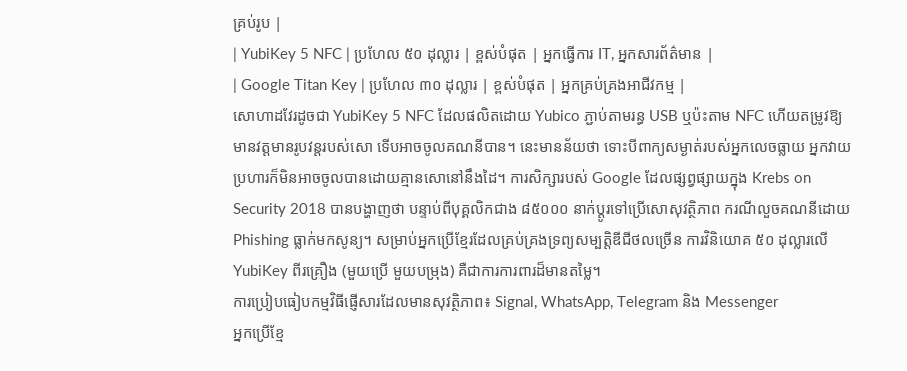គ្រប់រូប |
| YubiKey 5 NFC | ប្រហែល ៥០ ដុល្លារ | ខ្ពស់បំផុត | អ្នកធ្វើការ IT, អ្នកសារព័ត៌មាន |
| Google Titan Key | ប្រហែល ៣០ ដុល្លារ | ខ្ពស់បំផុត | អ្នកគ្រប់គ្រងអាជីវកម្ម |
សោហាដវែរដូចជា YubiKey 5 NFC ដែលផលិតដោយ Yubico ភ្ជាប់តាមរន្ធ USB ឬប៉ះតាម NFC ហើយតម្រូវឱ្យមានវត្តមានរូបវន្តរបស់សោ ទើបអាចចូលគណនីបាន។ នេះមានន័យថា ទោះបីពាក្យសម្ងាត់របស់អ្នកលេចធ្លាយ អ្នកវាយប្រហារក៏មិនអាចចូលបានដោយគ្មានសោនៅនឹងដៃ។ ការសិក្សារបស់ Google ដែលផ្សព្វផ្សាយក្នុង Krebs on Security 2018 បានបង្ហាញថា បន្ទាប់ពីបុគ្គលិកជាង ៨៥០០០ នាក់ប្តូរទៅប្រើសោសុវត្ថិភាព ករណីលួចគណនីដោយ Phishing ធ្លាក់មកសូន្យ។ សម្រាប់អ្នកប្រើខ្មែរដែលគ្រប់គ្រងទ្រព្យសម្បត្តិឌីជីថលច្រើន ការវិនិយោគ ៥០ ដុល្លារលើ YubiKey ពីរគ្រឿង (មួយប្រើ មួយបម្រុង) គឺជាការការពារដ៏មានតម្លៃ។
ការប្រៀបធៀបកម្មវិធីផ្ញើសារដែលមានសុវត្ថិភាព៖ Signal, WhatsApp, Telegram និង Messenger
អ្នកប្រើខ្មែ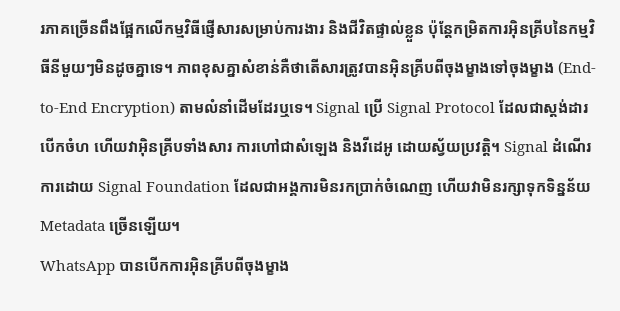រភាគច្រើនពឹងផ្អែកលើកម្មវិធីផ្ញើសារសម្រាប់ការងារ និងជីវិតផ្ទាល់ខ្លួន ប៉ុន្តែកម្រិតការអ៊ិនគ្រីបនៃកម្មវិធីនីមួយៗមិនដូចគ្នាទេ។ ភាពខុសគ្នាសំខាន់គឺថាតើសារត្រូវបានអ៊ិនគ្រីបពីចុងម្ខាងទៅចុងម្ខាង (End-to-End Encryption) តាមលំនាំដើមដែរឬទេ។ Signal ប្រើ Signal Protocol ដែលជាស្តង់ដារបើកចំហ ហើយវាអ៊ិនគ្រីបទាំងសារ ការហៅជាសំឡេង និងវីដេអូ ដោយស្វ័យប្រវត្តិ។ Signal ដំណើរការដោយ Signal Foundation ដែលជាអង្គការមិនរកប្រាក់ចំណេញ ហើយវាមិនរក្សាទុកទិន្នន័យ Metadata ច្រើនឡើយ។
WhatsApp បានបើកការអ៊ិនគ្រីបពីចុងម្ខាង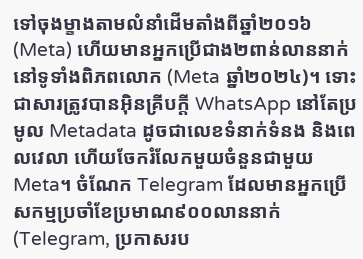ទៅចុងម្ខាងតាមលំនាំដើមតាំងពីឆ្នាំ២០១៦ (Meta) ហើយមានអ្នកប្រើជាង២ពាន់លាននាក់នៅទូទាំងពិភពលោក (Meta ឆ្នាំ២០២៤)។ ទោះជាសារត្រូវបានអ៊ិនគ្រីបក្តី WhatsApp នៅតែប្រមូល Metadata ដូចជាលេខទំនាក់ទំនង និងពេលវេលា ហើយចែករំលែកមួយចំនួនជាមួយ Meta។ ចំណែក Telegram ដែលមានអ្នកប្រើសកម្មប្រចាំខែប្រមាណ៩០០លាននាក់ (Telegram, ប្រកាសរប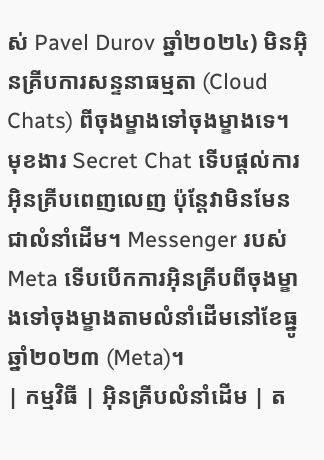ស់ Pavel Durov ឆ្នាំ២០២៤) មិនអ៊ិនគ្រីបការសន្ទនាធម្មតា (Cloud Chats) ពីចុងម្ខាងទៅចុងម្ខាងទេ។ មុខងារ Secret Chat ទើបផ្តល់ការអ៊ិនគ្រីបពេញលេញ ប៉ុន្តែវាមិនមែនជាលំនាំដើម។ Messenger របស់ Meta ទើបបើកការអ៊ិនគ្រីបពីចុងម្ខាងទៅចុងម្ខាងតាមលំនាំដើមនៅខែធ្នូ ឆ្នាំ២០២៣ (Meta)។
| កម្មវិធី | អ៊ិនគ្រីបលំនាំដើម | ត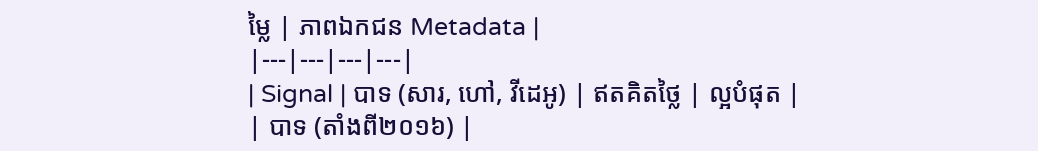ម្លៃ | ភាពឯកជន Metadata |
|---|---|---|---|
| Signal | បាទ (សារ, ហៅ, វីដេអូ) | ឥតគិតថ្លៃ | ល្អបំផុត |
| បាទ (តាំងពី២០១៦) |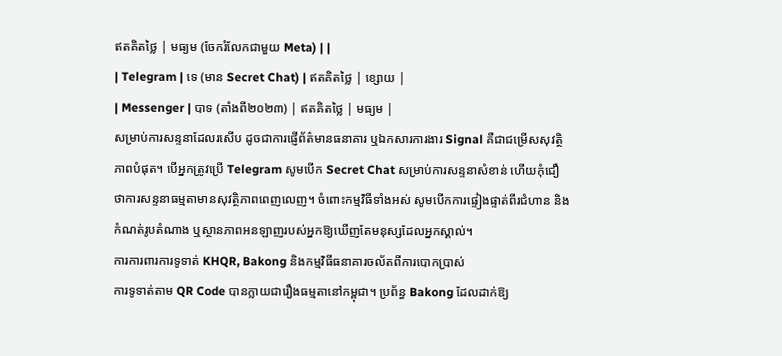ឥតគិតថ្លៃ | មធ្យម (ចែករំលែកជាមួយ Meta) | |
| Telegram | ទេ (មាន Secret Chat) | ឥតគិតថ្លៃ | ខ្សោយ |
| Messenger | បាទ (តាំងពី២០២៣) | ឥតគិតថ្លៃ | មធ្យម |
សម្រាប់ការសន្ទនាដែលរសើប ដូចជាការផ្ញើព័ត៌មានធនាគារ ឬឯកសារការងារ Signal គឺជាជម្រើសសុវត្ថិភាពបំផុត។ បើអ្នកត្រូវប្រើ Telegram សូមបើក Secret Chat សម្រាប់ការសន្ទនាសំខាន់ ហើយកុំជឿថាការសន្ទនាធម្មតាមានសុវត្ថិភាពពេញលេញ។ ចំពោះកម្មវិធីទាំងអស់ សូមបើកការផ្ទៀងផ្ទាត់ពីរជំហាន និងកំណត់រូបតំណាង ឬស្ថានភាពអនឡាញរបស់អ្នកឱ្យឃើញតែមនុស្សដែលអ្នកស្គាល់។
ការការពារការទូទាត់ KHQR, Bakong និងកម្មវិធីធនាគារចល័តពីការបោកប្រាស់
ការទូទាត់តាម QR Code បានក្លាយជារឿងធម្មតានៅកម្ពុជា។ ប្រព័ន្ធ Bakong ដែលដាក់ឱ្យ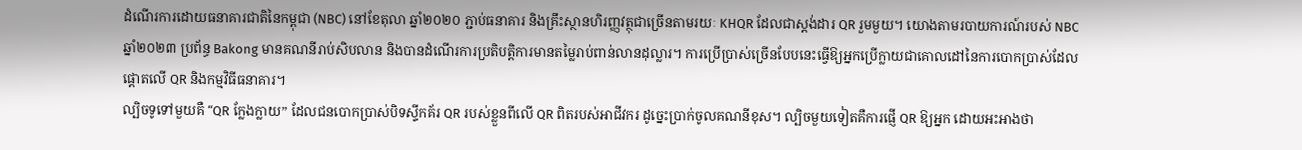ដំណើរការដោយធនាគារជាតិនៃកម្ពុជា (NBC) នៅខែតុលា ឆ្នាំ២០២០ ភ្ជាប់ធនាគារ និងគ្រឹះស្ថានហិរញ្ញវត្ថុជាច្រើនតាមរយៈ KHQR ដែលជាស្តង់ដារ QR រួមមួយ។ យោងតាមរបាយការណ៍របស់ NBC ឆ្នាំ២០២៣ ប្រព័ន្ធ Bakong មានគណនីរាប់សិបលាន និងបានដំណើរការប្រតិបត្តិការមានតម្លៃរាប់ពាន់លានដុល្លារ។ ការប្រើប្រាស់ច្រើនបែបនេះធ្វើឱ្យអ្នកប្រើក្លាយជាគោលដៅនៃការបោកប្រាស់ដែលផ្តោតលើ QR និងកម្មវិធីធនាគារ។
ល្បិចទូទៅមួយគឺ “QR ក្លែងក្លាយ” ដែលជនបោកប្រាស់បិទស្ទីកគ័រ QR របស់ខ្លួនពីលើ QR ពិតរបស់អាជីវករ ដូច្នេះប្រាក់ចូលគណនីខុស។ ល្បិចមួយទៀតគឺការផ្ញើ QR ឱ្យអ្នក ដោយអះអាងថា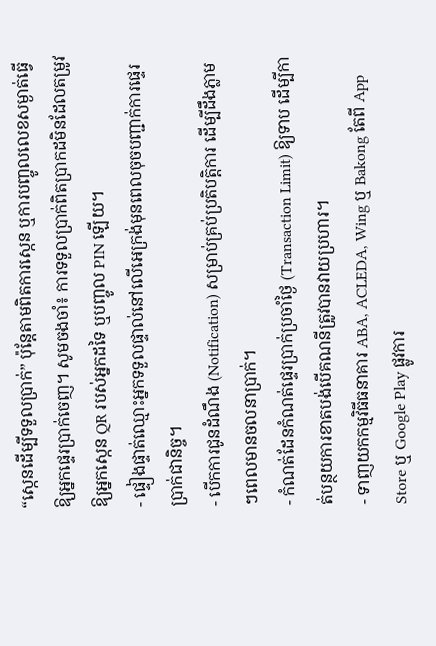“ស្កេនដើម្បីទទួលប្រាក់” ប៉ុន្តែតាមពិតការស្កេន ឬការបញ្ចូលលេខសម្ងាត់ធ្វើឱ្យអ្នកផ្ទេរប្រាក់ចេញ។ សូមចងចាំ៖ ការទទួលប្រាក់ពិតប្រាកដមិនដែលតម្រូវឱ្យអ្នកស្កេន QR របស់អ្នកដទៃ ឬបញ្ចូល PIN ឡើយ។
- ផ្ទៀងផ្ទាត់ឈ្មោះអ្នកទទួលផ្ទាល់នៅលើអេក្រង់មុនពេលចុចបញ្ជាក់ការផ្ទេរប្រាក់ជានិច្ច។
- បើកការជូនដំណឹង (Notification) សម្រាប់គ្រប់ប្រតិបត្តិការ ដើម្បីដឹងភ្លាមៗពេលមានចលនាប្រាក់។
- កំណត់ដែនកំណត់ផ្ទេរប្រាក់ប្រចាំថ្ងៃ (Transaction Limit) ឱ្យទាប ដើម្បីកាត់បន្ថយការខាតបង់បើគណនីត្រូវបានវាយប្រហារ។
- ទាញយកកម្មវិធីធនាគារ ABA, ACLEDA, Wing ឬ Bakong តែពី App Store ឬ Google Play ផ្លូវការ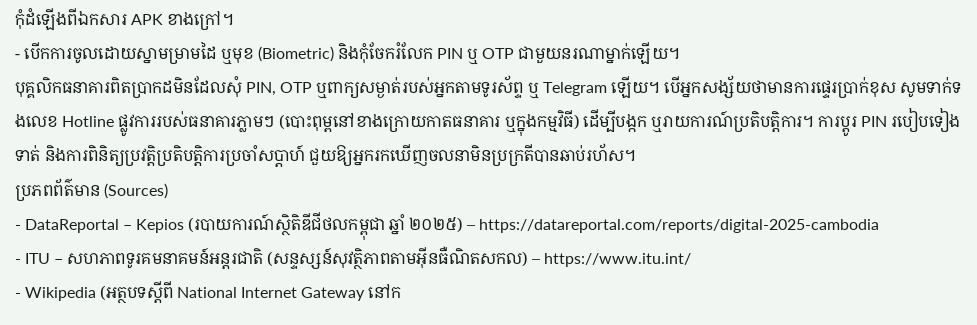កុំដំឡើងពីឯកសារ APK ខាងក្រៅ។
- បើកការចូលដោយស្នាមម្រាមដៃ ឬមុខ (Biometric) និងកុំចែករំលែក PIN ឬ OTP ជាមួយនរណាម្នាក់ឡើយ។
បុគ្គលិកធនាគារពិតប្រាកដមិនដែលសុំ PIN, OTP ឬពាក្យសម្ងាត់របស់អ្នកតាមទូរស័ព្ទ ឬ Telegram ឡើយ។ បើអ្នកសង្ស័យថាមានការផ្ទេរប្រាក់ខុស សូមទាក់ទងលេខ Hotline ផ្លូវការរបស់ធនាគារភ្លាមៗ (បោះពុម្ពនៅខាងក្រោយកាតធនាគារ ឬក្នុងកម្មវិធី) ដើម្បីបង្កក ឬរាយការណ៍ប្រតិបត្តិការ។ ការប្តូរ PIN របៀបទៀងទាត់ និងការពិនិត្យប្រវត្តិប្រតិបត្តិការប្រចាំសប្តាហ៍ ជួយឱ្យអ្នករកឃើញចលនាមិនប្រក្រតីបានឆាប់រហ័ស។
ប្រភពព័ត៌មាន (Sources)
- DataReportal – Kepios (របាយការណ៍ស្ថិតិឌីជីថលកម្ពុជា ឆ្នាំ ២០២៥) – https://datareportal.com/reports/digital-2025-cambodia
- ITU – សហភាពទូរគមនាគមន៍អន្តរជាតិ (សន្ទស្សន៍សុវត្ថិភាពតាមអ៊ីនធឺណិតសកល) – https://www.itu.int/
- Wikipedia (អត្ថបទស្ដីពី National Internet Gateway នៅក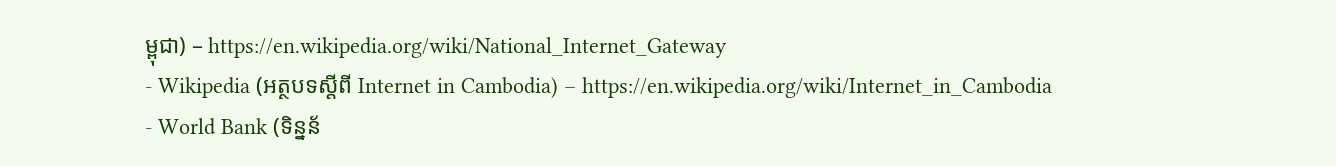ម្ពុជា) – https://en.wikipedia.org/wiki/National_Internet_Gateway
- Wikipedia (អត្ថបទស្ដីពី Internet in Cambodia) – https://en.wikipedia.org/wiki/Internet_in_Cambodia
- World Bank (ទិន្នន័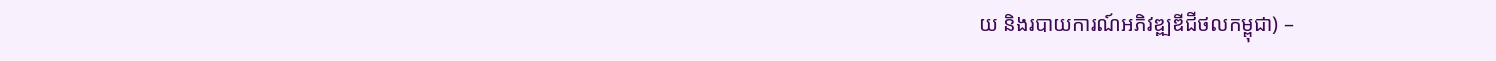យ និងរបាយការណ៍អភិវឌ្ឍឌីជីថលកម្ពុជា) –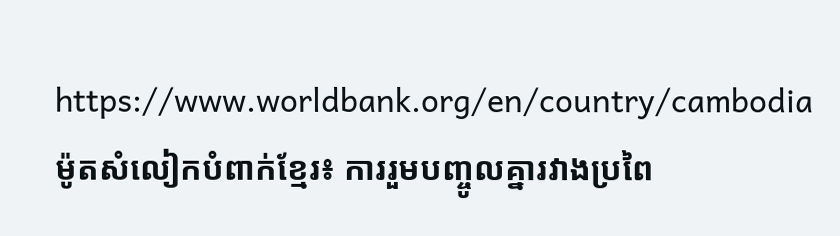https://www.worldbank.org/en/country/cambodia
ម៉ូតសំលៀកបំពាក់ខ្មែរ៖ ការរួមបញ្ចូលគ្នារវាងប្រពៃ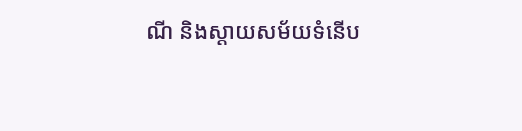ណី និងស្តាយសម័យទំនើប